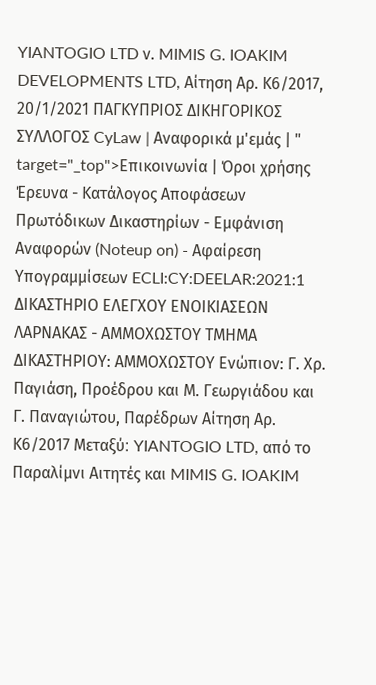YIANTOGIO LTD ν. MIMIS G. IOAKIM DEVELOPMENTS LTD, Αίτηση Αρ. Κ6/2017, 20/1/2021 ΠΑΓΚΥΠΡΙΟΣ ΔΙΚΗΓΟΡΙΚΟΣ ΣΥΛΛΟΓΟΣ CyLaw | Αναφορικά μ'εμάς | " target="_top">Επικοινωνία | Όροι χρήσης Έρευνα - Κατάλογος Αποφάσεων Πρωτόδικων Δικαστηρίων - Εμφάνιση Αναφορών (Noteup on) - Αφαίρεση Υπογραμμίσεων ECLI:CY:DEELAR:2021:1 ΔΙΚΑΣΤΗΡΙΟ ΕΛΕΓΧΟΥ ΕΝΟΙΚΙΑΣΕΩΝ ΛΑΡΝΑΚΑΣ - ΑΜΜΟΧΩΣΤΟΥ ΤΜΗΜΑ ΔΙΚΑΣΤΗΡΙΟΥ: ΑΜΜΟΧΩΣΤΟΥ Ενώπιον: Γ. Χρ. Παγιάση, Προέδρου και Μ. Γεωργιάδου και Γ. Παναγιώτου, Παρέδρων Αίτηση Αρ. Κ6/2017 Μεταξύ׃ YIANTOGIO LTD, από το Παραλίμνι Αιτητές και MIMIS G. IOAKIM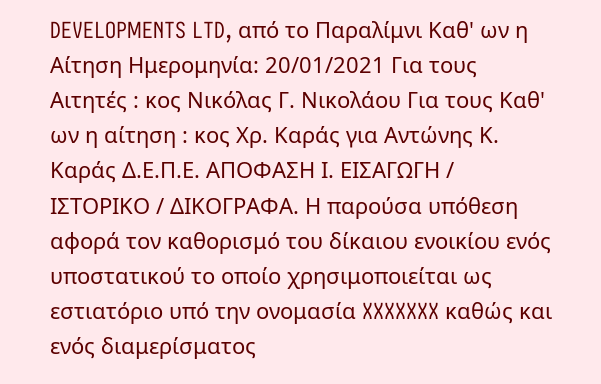DEVELOPMENTS LTD, από τo Παραλίμνι Καθ' ων η Αίτηση Ημερομηνία: 20/01/2021 Για τους Αιτητές : κος Νικόλας Γ. Νικολάου Για τους Καθ' ων η αίτηση : κος Χρ. Καράς για Αντώνης Κ. Καράς Δ.Ε.Π.Ε. ΑΠΟΦΑΣΗ Ι. ΕΙΣΑΓΩΓΗ / ΙΣΤΟΡΙΚΟ / ΔΙΚΟΓΡΑΦΑ. Η παρούσα υπόθεση αφορά τον καθορισμό του δίκαιου ενοικίου ενός υποστατικού το οποίο χρησιμοποιείται ως εστιατόριο υπό την ονομασία XXXXXXX καθώς και ενός διαμερίσματος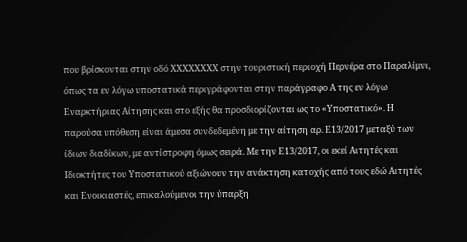που βρίσκονται στην οδό XXXXXXXX στην τουριστική περιοχή Περνέρα στο Παραλίμνι, όπως τα εν λόγω υποστατικά περιγράφονται στην παράγραφο Α της εν λόγω Εναρκτήριας Αίτησης και στο εξής θα προσδιορίζονται ως το «Υποστατικό». Η παρούσα υπόθεση είναι άμεσα συνδεδεμένη με την αίτηση αρ. Ε13/2017 μεταξύ των ίδιων διαδίκων, με αντίστροφη όμως σειρά. Με την Ε13/2017, οι εκεί Αιτητές και Ιδιοκτήτες του Υποστατικού αξιώνουν την ανάκτηση κατοχής από τους εδώ Αιτητές και Ενοικιαστές, επικαλούμενοι την ύπαρξη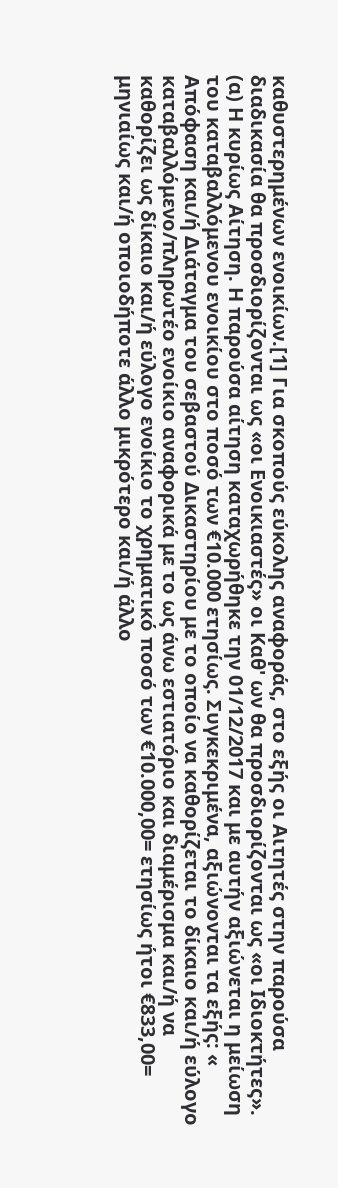καθυστερημένων ενοικίων.[1] Για σκοπούς εύκολης αναφοράς, στο εξής οι Αιτητές στην παρούσα διαδικασία θα προσδιορίζονται ως «οι Ενοικιαστές» οι Καθ' ων θα προσδιορίζονται ως «οι Ιδιοκτήτες». (α) Η κυρίως Αίτηση. Η παρούσα αίτηση καταχωρήθηκε την 01/12/2017 και με αυτήν αξιώνεται η μείωση του καταβαλλόμενου ενοικίου στο ποσό των €10.000 ετησίως. Συγκεκριμένα, αξιώνονται τα εξής: « Απόφαση και/ή Διάταγμα του σεβαστού Δικαστηρίου με το οποίο να καθορίζεται το δίκαιο και/ή εύλογο καταβαλλόμενο/πληρωτέο ενοίκιο αναφορικά με το ως άνω εστιατόριο και διαμέρισμα και/ή να καθορίζει ως δίκαιο και/ή εύλογο ενοίκιο το χρηματικό ποσό των €10.000,00= ετησίως ήτοι €833,00= μηνιαίως και/ή οποιοδήποτε άλλο μικρότερο και/ή άλλο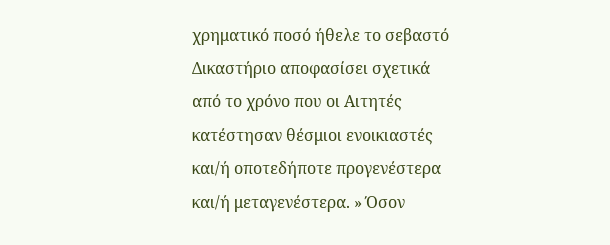χρηματικό ποσό ήθελε το σεβαστό Δικαστήριο αποφασίσει σχετικά από το χρόνο που οι Αιτητές κατέστησαν θέσμιοι ενοικιαστές και/ή οποτεδήποτε προγενέστερα και/ή μεταγενέστερα. » Όσον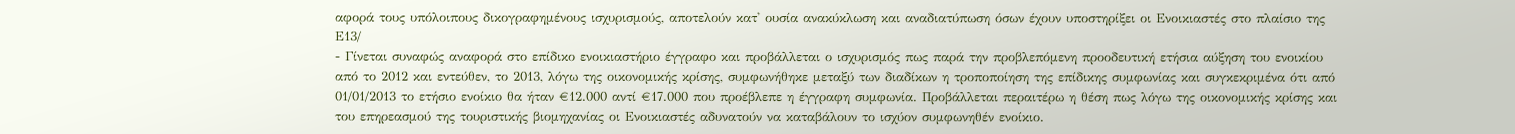αφορά τους υπόλοιπους δικογραφημένους ισχυρισμούς, αποτελούν κατ' ουσία ανακύκλωση και αναδιατύπωση όσων έχουν υποστηρίξει οι Eνοικιαστές στο πλαίσιο της Ε13/
- Γίνεται συναφώς αναφορά στο επίδικο ενοικιαστήριο έγγραφο και προβάλλεται ο ισχυρισμός πως παρά την προβλεπόμενη προοδευτική ετήσια αύξηση του ενοικίου από το 2012 και εντεύθεν, το 2013, λόγω της οικονομικής κρίσης, συμφωνήθηκε μεταξύ των διαδίκων η τροποποίηση της επίδικης συμφωνίας και συγκεκριμένα ότι από 01/01/2013 το ετήσιο ενοίκιο θα ήταν €12.000 αντί €17.000 που προέβλεπε η έγγραφη συμφωνία. Προβάλλεται περαιτέρω η θέση πως λόγω της οικονομικής κρίσης και του επηρεασμού της τουριστικής βιομηχανίας οι Ενοικιαστές αδυνατούν να καταβάλουν το ισχύον συμφωνηθέν ενοίκιο.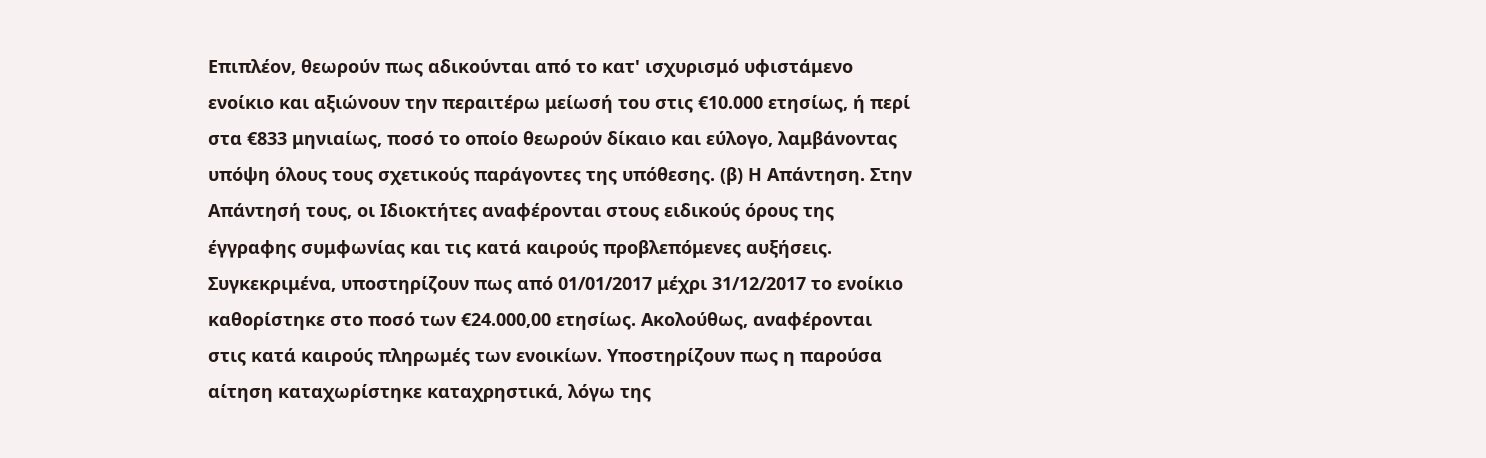Επιπλέον, θεωρούν πως αδικούνται από το κατ' ισχυρισμό υφιστάμενο ενοίκιο και αξιώνουν την περαιτέρω μείωσή του στις €10.000 ετησίως, ή περί στα €833 μηνιαίως, ποσό το οποίο θεωρούν δίκαιο και εύλογο, λαμβάνοντας υπόψη όλους τους σχετικούς παράγοντες της υπόθεσης. (β) Η Απάντηση. Στην Απάντησή τους, οι Ιδιοκτήτες αναφέρονται στους ειδικούς όρους της έγγραφης συμφωνίας και τις κατά καιρούς προβλεπόμενες αυξήσεις. Συγκεκριμένα, υποστηρίζουν πως από 01/01/2017 μέχρι 31/12/2017 το ενοίκιο καθορίστηκε στο ποσό των €24.000,00 ετησίως. Ακολούθως, αναφέρονται στις κατά καιρούς πληρωμές των ενοικίων. Υποστηρίζουν πως η παρούσα αίτηση καταχωρίστηκε καταχρηστικά, λόγω της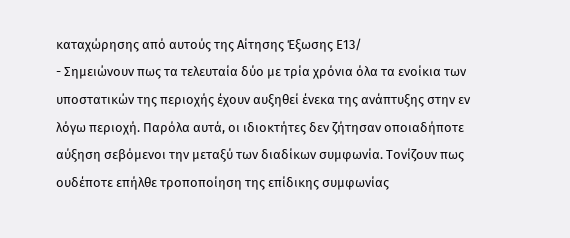καταχώρησης από αυτούς της Αίτησης Έξωσης Ε13/
- Σημειώνουν πως τα τελευταία δύο με τρία χρόνια όλα τα ενοίκια των υποστατικών της περιοχής έχουν αυξηθεί ένεκα της ανάπτυξης στην εν λόγω περιοχή. Παρόλα αυτά, οι ιδιοκτήτες δεν ζήτησαν οποιαδήποτε αύξηση σεβόμενοι την μεταξύ των διαδίκων συμφωνία. Τονίζουν πως ουδέποτε επήλθε τροποποίηση της επίδικης συμφωνίας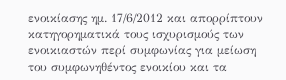ενοικίασης ημ. 17/6/2012 και απορρίπτουν κατηγορηματικά τους ισχυρισμούς των ενοικιαστών περί συμφωνίας για μείωση του συμφωνηθέντος ενοικίου και τα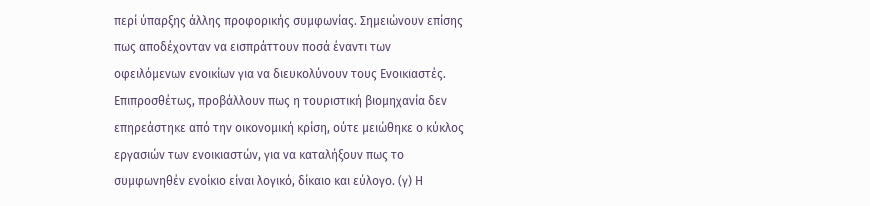περί ύπαρξης άλλης προφορικής συμφωνίας. Σημειώνουν επίσης πως αποδέχονταν να εισπράττουν ποσά έναντι των οφειλόμενων ενοικίων για να διευκολύνουν τους Ενοικιαστές. Επιπροσθέτως, προβάλλουν πως η τουριστική βιομηχανία δεν επηρεάστηκε από την οικονομική κρίση, ούτε μειώθηκε ο κύκλος εργασιών των ενοικιαστών, για να καταλήξουν πως το συμφωνηθέν ενοίκιο είναι λογικό, δίκαιο και εύλογο. (γ) Η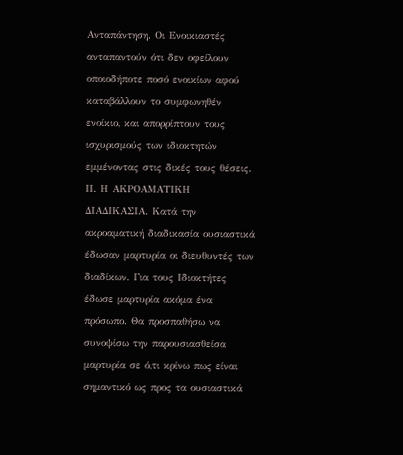Ανταπάντηση. Οι Ενοικιαστές ανταπαντούν ότι δεν οφείλουν οποιοδήποτε ποσό ενοικίων αφού καταβάλλουν το συμφωνηθέν ενοίκιο, και απορρίπτουν τους ισχυρισμούς των ιδιοκτητών εμμένοντας στις δικές τους θέσεις. ΙΙ. Η ΑΚΡΟΑΜΑΤΙΚΗ ΔΙΑΔΙΚΑΣΙΑ. Κατά την ακροαματική διαδικασία ουσιαστικά έδωσαν μαρτυρία οι διευθυντές των διαδίκων. Για τους Ιδιοκτήτες έδωσε μαρτυρία ακόμα ένα πρόσωπο. Θα προσπαθήσω να συνοψίσω την παρουσιασθείσα μαρτυρία σε ό,τι κρίνω πως είναι σημαντικό ως προς τα ουσιαστικά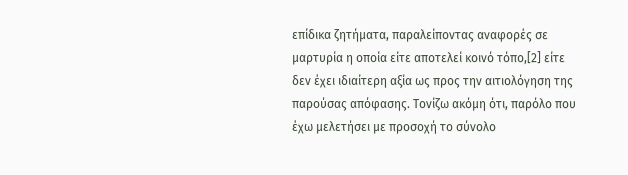επίδικα ζητήματα, παραλείποντας αναφορές σε μαρτυρία η οποία είτε αποτελεί κοινό τόπο,[2] είτε δεν έχει ιδιαίτερη αξία ως προς την αιτιολόγηση της παρούσας απόφασης. Τονίζω ακόμη ότι, παρόλο που έχω μελετήσει με προσοχή το σύνολο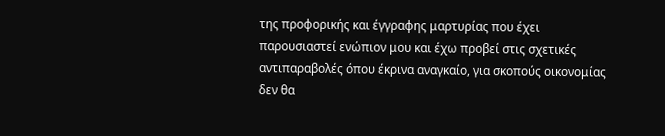της προφορικής και έγγραφης μαρτυρίας που έχει παρουσιαστεί ενώπιον μου και έχω προβεί στις σχετικές αντιπαραβολές όπου έκρινα αναγκαίο, για σκοπούς οικονομίας δεν θα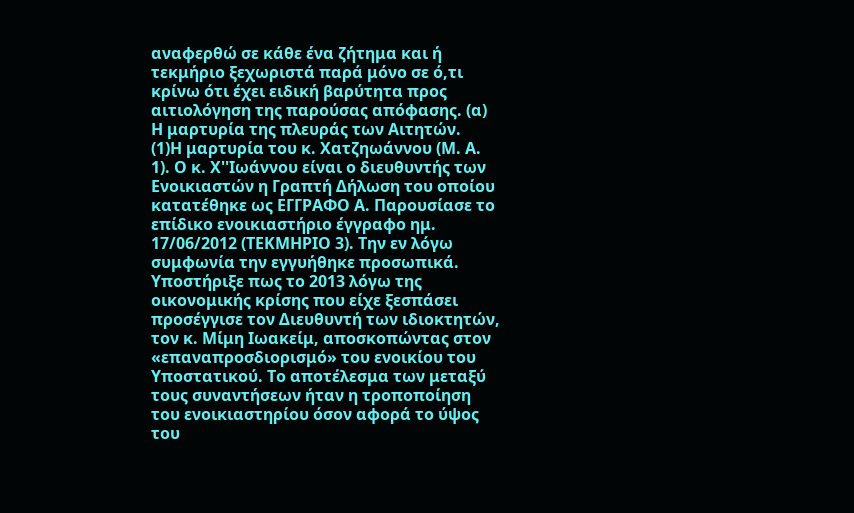αναφερθώ σε κάθε ένα ζήτημα και ή τεκμήριο ξεχωριστά παρά μόνο σε ό,τι κρίνω ότι έχει ειδική βαρύτητα προς αιτιολόγηση της παρούσας απόφασης. (α) Η μαρτυρία της πλευράς των Αιτητών.
(1)Η μαρτυρία του κ. Χατζηωάννου (Μ. Α. 1). Ο κ. Χ''Ιωάννου είναι ο διευθυντής των Ενοικιαστών η Γραπτή Δήλωση του οποίου κατατέθηκε ως ΕΓΓΡΑΦΟ Α. Παρουσίασε το επίδικο ενοικιαστήριο έγγραφο ημ. 17/06/2012 (ΤΕΚΜΗΡΙΟ 3). Την εν λόγω συμφωνία την εγγυήθηκε προσωπικά. Υποστήριξε πως το 2013 λόγω της οικονομικής κρίσης που είχε ξεσπάσει προσέγγισε τον Διευθυντή των ιδιοκτητών, τον κ. Μίμη Ιωακείμ, αποσκοπώντας στον «επαναπροσδιορισμό» του ενοικίου του Υποστατικού. Το αποτέλεσμα των μεταξύ τους συναντήσεων ήταν η τροποποίηση του ενοικιαστηρίου όσον αφορά το ύψος του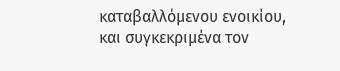καταβαλλόμενου ενοικίου, και συγκεκριμένα τον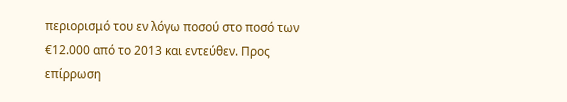περιορισμό του εν λόγω ποσού στο ποσό των €12.000 από το 2013 και εντεύθεν. Προς επίρρωση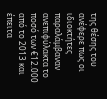της θέσης του ανέφερε πως οι ιδιοκτήτες παραλάμβαναν ανεπιφύλακτα το ποσό των €12.000 από το 2013 και έπειτα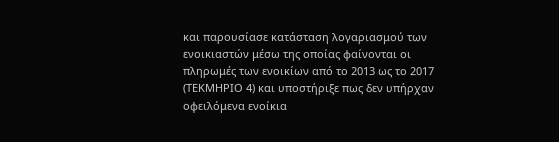και παρουσίασε κατάσταση λογαριασμού των ενοικιαστών μέσω της οποίας φαίνονται οι πληρωμές των ενοικίων από το 2013 ως το 2017 (ΤΕΚΜΗΡΙΟ 4) και υποστήριξε πως δεν υπήρχαν οφειλόμενα ενοίκια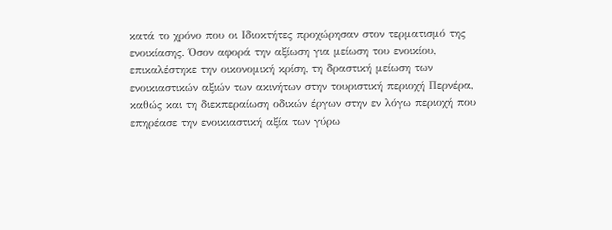κατά το χρόνο που οι Ιδιοκτήτες προχώρησαν στον τερματισμό της ενοικίασης. Όσον αφορά την αξίωση για μείωση του ενοικίου, επικαλέστηκε την οικονομική κρίση, τη δραστική μείωση των ενοικιαστικών αξιών των ακινήτων στην τουριστική περιοχή Περνέρα, καθώς και τη διεκπεραίωση οδικών έργων στην εν λόγω περιοχή που επηρέασε την ενοικιαστική αξία των γύρω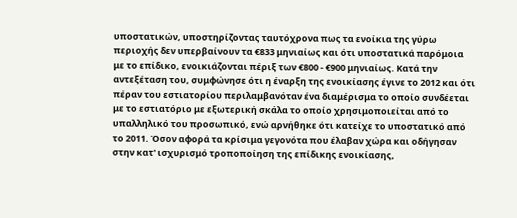υποστατικών, υποστηρίζοντας ταυτόχρονα πως τα ενοίκια της γύρω περιοχής δεν υπερβαίνουν τα €833 μηνιαίως και ότι υποστατικά παρόμοια με το επίδικο, ενοικιάζονται πέριξ των €800 - €900 μηνιαίως. Κατά την αντεξέταση του, συμφώνησε ότι η έναρξη της ενοικίασης έγινε το 2012 και ότι πέραν του εστιατορίου περιλαμβανόταν ένα διαμέρισμα το οποίο συνδέεται με το εστιατόριο με εξωτερική σκάλα το οποίο χρησιμοποιείται από το υπαλληλικό του προσωπικό, ενώ αρνήθηκε ότι κατείχε το υποστατικό από το 2011. Όσον αφορά τα κρίσιμα γεγονότα που έλαβαν χώρα και οδήγησαν στην κατ' ισχυρισμό τροποποίηση της επίδικης ενοικίασης,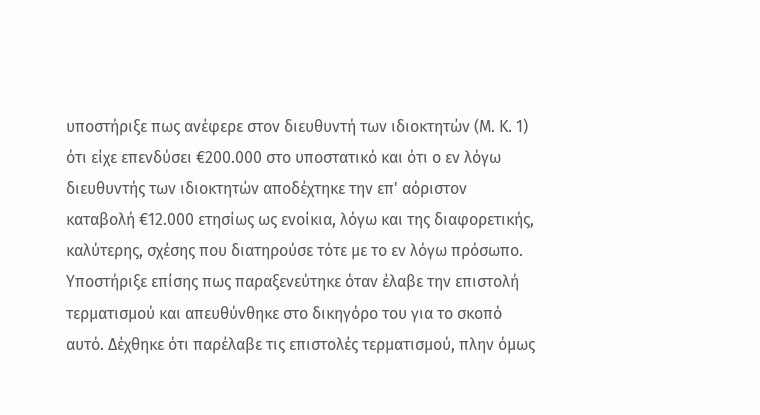υποστήριξε πως ανέφερε στον διευθυντή των ιδιοκτητών (Μ. Κ. 1) ότι είχε επενδύσει €200.000 στο υποστατικό και ότι ο εν λόγω διευθυντής των ιδιοκτητών αποδέχτηκε την επ' αόριστον καταβολή €12.000 ετησίως ως ενοίκια, λόγω και της διαφορετικής, καλύτερης, σχέσης που διατηρούσε τότε με το εν λόγω πρόσωπο. Υποστήριξε επίσης πως παραξενεύτηκε όταν έλαβε την επιστολή τερματισμού και απευθύνθηκε στο δικηγόρο του για το σκοπό αυτό. Δέχθηκε ότι παρέλαβε τις επιστολές τερματισμού, πλην όμως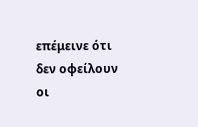επέμεινε ότι δεν οφείλουν οι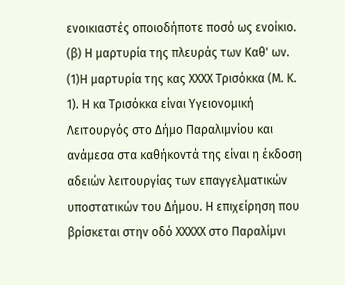ενοικιαστές οποιοδήποτε ποσό ως ενοίκιο. (β) Η μαρτυρία της πλευράς των Καθ' ων.
(1)Η μαρτυρία της κας ΧΧΧΧ Τρισόκκα (Μ. Κ. 1). Η κα Τρισόκκα είναι Υγειονομική Λειτουργός στο Δήμο Παραλιμνίου και ανάμεσα στα καθήκοντά της είναι η έκδοση αδειών λειτουργίας των επαγγελματικών υποστατικών του Δήμου. Η επιχείρηση που βρίσκεται στην οδό ΧΧΧΧΧ στο Παραλίμνι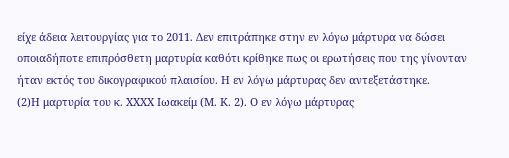είχε άδεια λειτουργίας για το 2011. Δεν επιτράπηκε στην εν λόγω μάρτυρα να δώσει οποιαδήποτε επιπρόσθετη μαρτυρία καθότι κρίθηκε πως οι ερωτήσεις που της γίνονταν ήταν εκτός του δικογραφικού πλαισίου. Η εν λόγω μάρτυρας δεν αντεξετάστηκε.
(2)Η μαρτυρία του κ. ΧΧΧΧ Ιωακείμ (Μ. Κ. 2). Ο εν λόγω μάρτυρας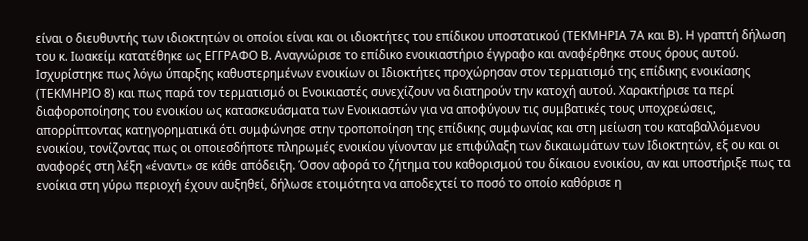είναι ο διευθυντής των ιδιοκτητών οι οποίοι είναι και οι ιδιοκτήτες του επίδικου υποστατικού (ΤΕΚΜΗΡΙΑ 7Α και Β). Η γραπτή δήλωση του κ. Ιωακείμ κατατέθηκε ως ΕΓΓΡΑΦΟ Β. Αναγνώρισε το επίδικο ενοικιαστήριο έγγραφο και αναφέρθηκε στους όρους αυτού. Ισχυρίστηκε πως λόγω ύπαρξης καθυστερημένων ενοικίων οι Ιδιοκτήτες προχώρησαν στον τερματισμό της επίδικης ενοικίασης (ΤΕΚΜΗΡΙΟ 8) και πως παρά τον τερματισμό οι Ενοικιαστές συνεχίζουν να διατηρούν την κατοχή αυτού. Χαρακτήρισε τα περί διαφοροποίησης του ενοικίου ως κατασκευάσματα των Ενοικιαστών για να αποφύγουν τις συμβατικές τους υποχρεώσεις, απορρίπτοντας κατηγορηματικά ότι συμφώνησε στην τροποποίηση της επίδικης συμφωνίας και στη μείωση του καταβαλλόμενου ενοικίου, τονίζοντας πως οι οποιεσδήποτε πληρωμές ενοικίου γίνονταν με επιφύλαξη των δικαιωμάτων των Ιδιοκτητών, εξ ου και οι αναφορές στη λέξη «έναντι» σε κάθε απόδειξη. Όσον αφορά το ζήτημα του καθορισμού του δίκαιου ενοικίου, αν και υποστήριξε πως τα ενοίκια στη γύρω περιοχή έχουν αυξηθεί, δήλωσε ετοιμότητα να αποδεχτεί το ποσό το οποίο καθόρισε η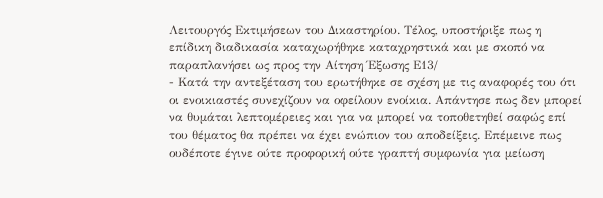Λειτουργός Εκτιμήσεων του Δικαστηρίου. Τέλος, υποστήριξε πως η επίδικη διαδικασία καταχωρήθηκε καταχρηστικά και με σκοπό να παραπλανήσει ως προς την Αίτηση Έξωσης Ε13/
- Κατά την αντεξέταση του ερωτήθηκε σε σχέση με τις αναφορές του ότι οι ενοικιαστές συνεχίζουν να οφείλουν ενοίκια. Απάντησε πως δεν μπορεί να θυμάται λεπτομέρειες και για να μπορεί να τοποθετηθεί σαφώς επί του θέματος θα πρέπει να έχει ενώπιον του αποδείξεις. Επέμεινε πως ουδέποτε έγινε ούτε προφορική ούτε γραπτή συμφωνία για μείωση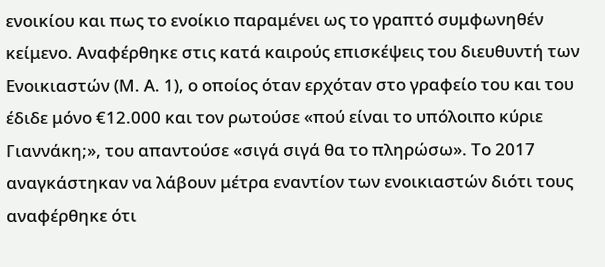ενοικίου και πως το ενοίκιο παραμένει ως το γραπτό συμφωνηθέν κείμενο. Αναφέρθηκε στις κατά καιρούς επισκέψεις του διευθυντή των Ενοικιαστών (Μ. Α. 1), ο οποίος όταν ερχόταν στο γραφείο του και του έδιδε μόνο €12.000 και τον ρωτούσε «πού είναι το υπόλοιπο κύριε Γιαννάκη;», του απαντούσε «σιγά σιγά θα το πληρώσω». Το 2017 αναγκάστηκαν να λάβουν μέτρα εναντίον των ενοικιαστών διότι τους αναφέρθηκε ότι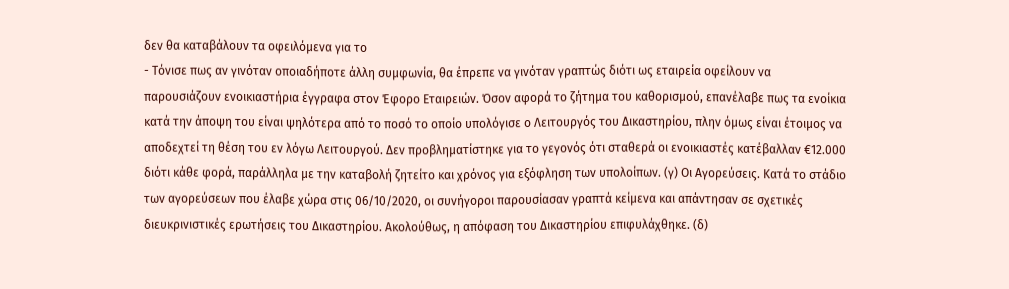δεν θα καταβάλουν τα οφειλόμενα για το
- Τόνισε πως αν γινόταν οποιαδήποτε άλλη συμφωνία, θα έπρεπε να γινόταν γραπτώς διότι ως εταιρεία οφείλουν να παρουσιάζουν ενοικιαστήρια έγγραφα στον Έφορο Εταιρειών. Όσον αφορά το ζήτημα του καθορισμού, επανέλαβε πως τα ενοίκια κατά την άποψη του είναι ψηλότερα από το ποσό το οποίο υπολόγισε ο Λειτουργός του Δικαστηρίου, πλην όμως είναι έτοιμος να αποδεχτεί τη θέση του εν λόγω Λειτουργού. Δεν προβληματίστηκε για το γεγονός ότι σταθερά οι ενοικιαστές κατέβαλλαν €12.000 διότι κάθε φορά, παράλληλα με την καταβολή ζητείτο και χρόνος για εξόφληση των υπολοίπων. (γ) Οι Αγορεύσεις. Κατά το στάδιο των αγορεύσεων που έλαβε χώρα στις 06/10/2020, οι συνήγοροι παρουσίασαν γραπτά κείμενα και απάντησαν σε σχετικές διευκρινιστικές ερωτήσεις του Δικαστηρίου. Ακολούθως, η απόφαση του Δικαστηρίου επιφυλάχθηκε. (δ)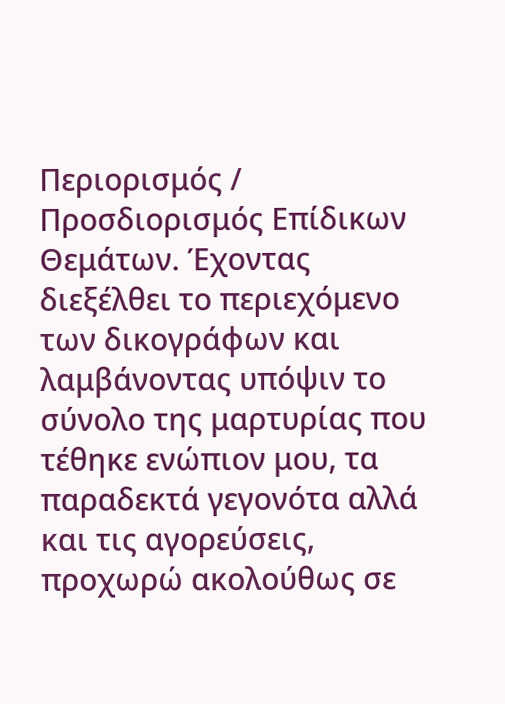Περιορισμός / Προσδιορισμός Επίδικων Θεμάτων. Έχοντας διεξέλθει το περιεχόμενο των δικογράφων και λαμβάνοντας υπόψιν το σύνολο της μαρτυρίας που τέθηκε ενώπιον μου, τα παραδεκτά γεγονότα αλλά και τις αγορεύσεις, προχωρώ ακολούθως σε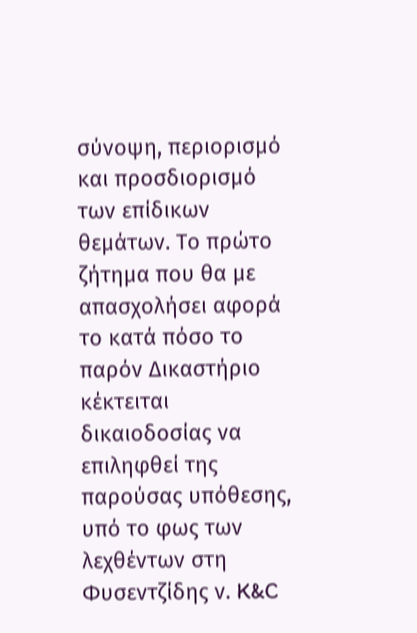σύνοψη, περιορισμό και προσδιορισμό των επίδικων θεμάτων. Το πρώτο ζήτημα που θα με απασχολήσει αφορά το κατά πόσο το παρόν Δικαστήριο κέκτειται δικαιοδοσίας να επιληφθεί της παρούσας υπόθεσης, υπό το φως των λεχθέντων στη Φυσεντζίδης ν. K&C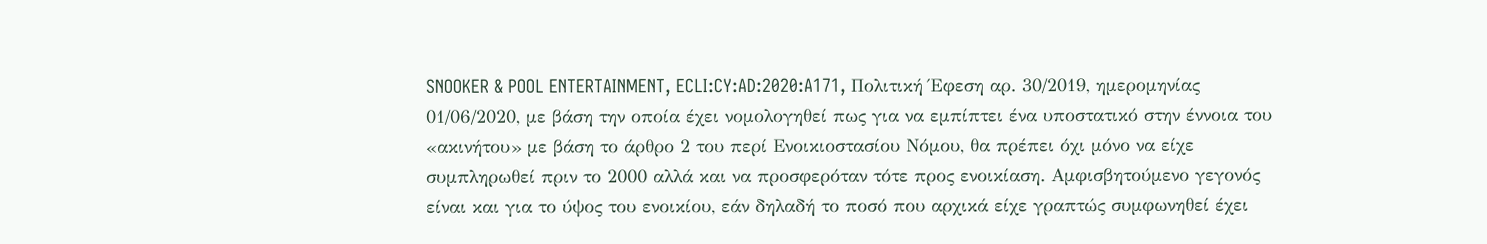SNOOKER & POOL ENTERTAINMENT, ECLI:CY:AD:2020:A171, Πολιτική Έφεση αρ. 30/2019, ημερομηνίας 01/06/2020, με βάση την οποία έχει νομολογηθεί πως για να εμπίπτει ένα υποστατικό στην έννοια του «ακινήτου» με βάση το άρθρο 2 του περί Ενοικιοστασίου Νόμου, θα πρέπει όχι μόνο να είχε συμπληρωθεί πριν το 2000 αλλά και να προσφερόταν τότε προς ενοικίαση. Αμφισβητούμενο γεγονός είναι και για το ύψος του ενοικίου, εάν δηλαδή το ποσό που αρχικά είχε γραπτώς συμφωνηθεί έχει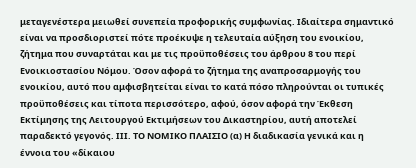μεταγενέστερα μειωθεί συνεπεία προφορικής συμφωνίας. Ιδιαίτερα σημαντικό είναι να προσδιοριστεί πότε προέκυψε η τελευταία αύξηση του ενοικίου, ζήτημα που συναρτάται και με τις προϋποθέσεις του άρθρου 8 του περί Ενοικιοστασίου Νόμου. Όσον αφορά το ζήτημα της αναπροσαρμογής του ενοικίου, αυτό που αμφισβητείται είναι το κατά πόσο πληρούνται οι τυπικές προϋποθέσεις και τίποτα περισσότερο, αφού, όσον αφορά την Έκθεση Εκτίμησης της Λειτουργού Εκτιμήσεων του Δικαστηρίου, αυτή αποτελεί παραδεκτό γεγονός. IΙΙ. ΤΟ ΝΟΜΙΚΟ ΠΛΑΙΣΙΟ (α) Η διαδικασία γενικά και η έννοια του «δίκαιου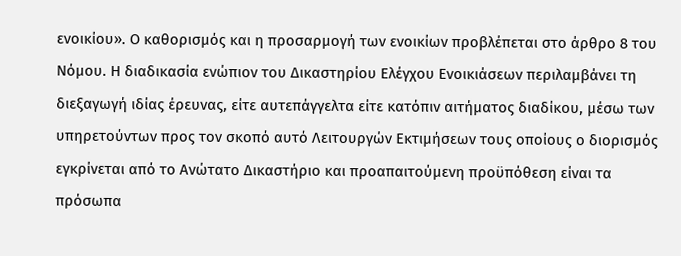ενοικίου». Ο καθορισμός και η προσαρμογή των ενοικίων προβλέπεται στο άρθρο 8 του Νόμου. Η διαδικασία ενώπιον του Δικαστηρίου Ελέγχου Ενοικιάσεων περιλαμβάνει τη διεξαγωγή ιδίας έρευνας, είτε αυτεπάγγελτα είτε κατόπιν αιτήματος διαδίκου, μέσω των υπηρετούντων προς τον σκοπό αυτό Λειτουργών Εκτιμήσεων τους οποίους ο διορισμός εγκρίνεται από το Ανώτατο Δικαστήριο και προαπαιτούμενη προϋπόθεση είναι τα πρόσωπα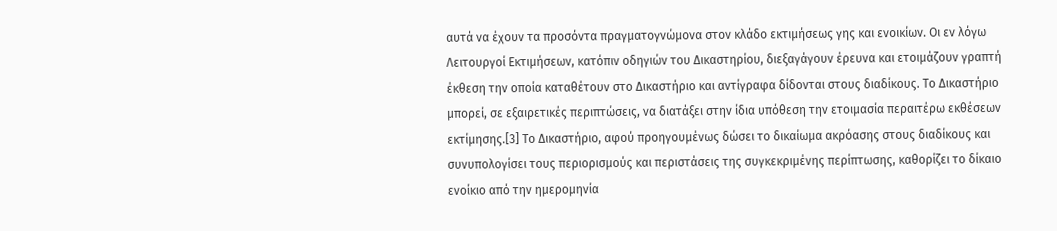αυτά να έχουν τα προσόντα πραγματογνώμονα στον κλάδο εκτιμήσεως γης και ενοικίων. Οι εν λόγω Λειτουργοί Εκτιμήσεων, κατόπιν οδηγιών του Δικαστηρίου, διεξαγάγουν έρευνα και ετοιμάζουν γραπτή έκθεση την οποία καταθέτουν στο Δικαστήριο και αντίγραφα δίδονται στους διαδίκους. Το Δικαστήριο μπορεί, σε εξαιρετικές περιπτώσεις, να διατάξει στην ίδια υπόθεση την ετοιμασία περαιτέρω εκθέσεων εκτίμησης.[3] Το Δικαστήριο, αφού προηγουμένως δώσει το δικαίωμα ακρόασης στους διαδίκους και συνυπολογίσει τους περιορισμούς και περιστάσεις της συγκεκριμένης περίπτωσης, καθορίζει το δίκαιο ενοίκιο από την ημερομηνία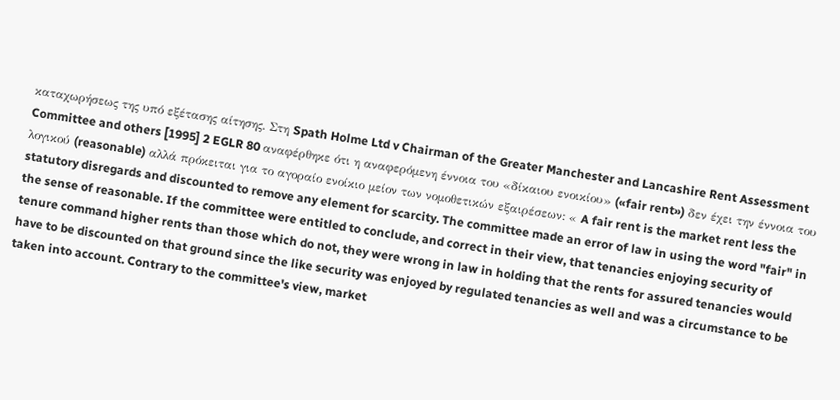καταχωρήσεως της υπό εξέτασης αίτησης. Στη Spath Holme Ltd v Chairman of the Greater Manchester and Lancashire Rent Assessment Committee and others [1995] 2 EGLR 80 αναφέρθηκε ότι η αναφερόμενη έννοια του «δίκαιου ενοικίου» («fair rent») δεν έχει την έννοια του λογικού (reasonable) αλλά πρόκειται για το αγοραίο ενοίκιο μείον των νομοθετικών εξαιρέσεων: « A fair rent is the market rent less the statutory disregards and discounted to remove any element for scarcity. The committee made an error of law in using the word "fair" in the sense of reasonable. If the committee were entitled to conclude, and correct in their view, that tenancies enjoying security of tenure command higher rents than those which do not, they were wrong in law in holding that the rents for assured tenancies would have to be discounted on that ground since the like security was enjoyed by regulated tenancies as well and was a circumstance to be taken into account. Contrary to the committee's view, market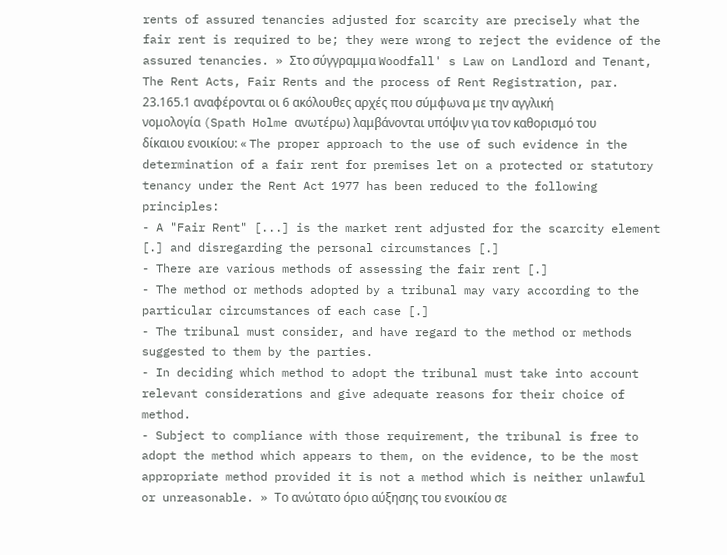rents of assured tenancies adjusted for scarcity are precisely what the fair rent is required to be; they were wrong to reject the evidence of the assured tenancies. » Στο σύγγραμμα Woodfall' s Law on Landlord and Tenant, The Rent Acts, Fair Rents and the process of Rent Registration, par. 23.165.1 αναφέρονται οι 6 ακόλουθες αρχές που σύμφωνα με την αγγλική νομολογία (Spath Holme ανωτέρω) λαμβάνονται υπόψιν για τον καθορισμό του δίκαιου ενοικίου: « The proper approach to the use of such evidence in the determination of a fair rent for premises let on a protected or statutory tenancy under the Rent Act 1977 has been reduced to the following principles:
- A "Fair Rent" [...] is the market rent adjusted for the scarcity element [.] and disregarding the personal circumstances [.]
- There are various methods of assessing the fair rent [.]
- The method or methods adopted by a tribunal may vary according to the particular circumstances of each case [.]
- The tribunal must consider, and have regard to the method or methods suggested to them by the parties.
- In deciding which method to adopt the tribunal must take into account relevant considerations and give adequate reasons for their choice of method.
- Subject to compliance with those requirement, the tribunal is free to adopt the method which appears to them, on the evidence, to be the most appropriate method provided it is not a method which is neither unlawful or unreasonable. » Το ανώτατο όριο αύξησης του ενοικίου σε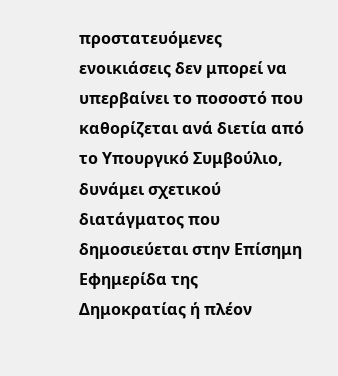προστατευόμενες ενοικιάσεις δεν μπορεί να υπερβαίνει το ποσοστό που καθορίζεται ανά διετία από το Υπουργικό Συμβούλιο, δυνάμει σχετικού διατάγματος που δημοσιεύεται στην Επίσημη Εφημερίδα της Δημοκρατίας ή πλέον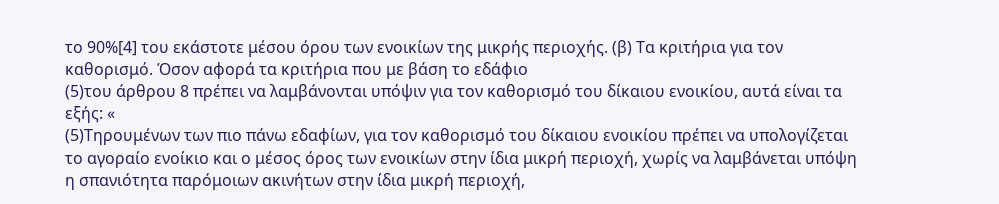το 90%[4] του εκάστοτε μέσου όρου των ενοικίων της μικρής περιοχής. (β) Τα κριτήρια για τον καθορισμό. Όσον αφορά τα κριτήρια που με βάση το εδάφιο
(5)του άρθρου 8 πρέπει να λαμβάνονται υπόψιν για τον καθορισμό του δίκαιου ενοικίου, αυτά είναι τα εξής: «
(5)Τηρουμένων των πιο πάνω εδαφίων, για τον καθορισμό του δίκαιου ενοικίου πρέπει να υπολογίζεται το αγοραίο ενοίκιο και ο μέσος όρος των ενοικίων στην ίδια μικρή περιοχή, χωρίς να λαμβάνεται υπόψη η σπανιότητα παρόμοιων ακινήτων στην ίδια μικρή περιοχή,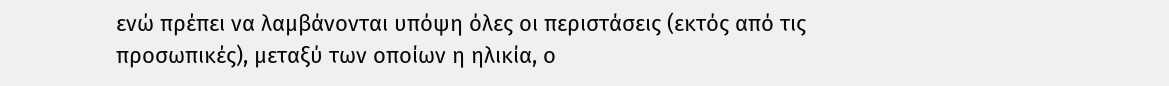ενώ πρέπει να λαμβάνονται υπόψη όλες οι περιστάσεις (εκτός από τις προσωπικές), μεταξύ των οποίων η ηλικία, ο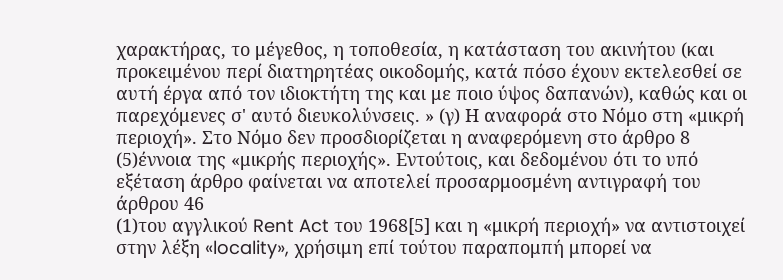χαρακτήρας, το μέγεθος, η τοποθεσία, η κατάσταση του ακινήτου (και προκειμένου περί διατηρητέας οικοδομής, κατά πόσο έχουν εκτελεσθεί σε αυτή έργα από τον ιδιοκτήτη της και με ποιο ύψος δαπανών), καθώς και οι παρεχόμενες σ' αυτό διευκολύνσεις. » (γ) Η αναφορά στο Νόμο στη «μικρή περιοχή». Στο Νόμο δεν προσδιορίζεται η αναφερόμενη στο άρθρο 8
(5)έννοια της «μικρής περιοχής». Εντούτοις, και δεδομένου ότι το υπό εξέταση άρθρο φαίνεται να αποτελεί προσαρμοσμένη αντιγραφή του άρθρου 46
(1)του αγγλικού Rent Act του 1968[5] και η «μικρή περιοχή» να αντιστοιχεί στην λέξη «locality», χρήσιμη επί τούτου παραπομπή μπορεί να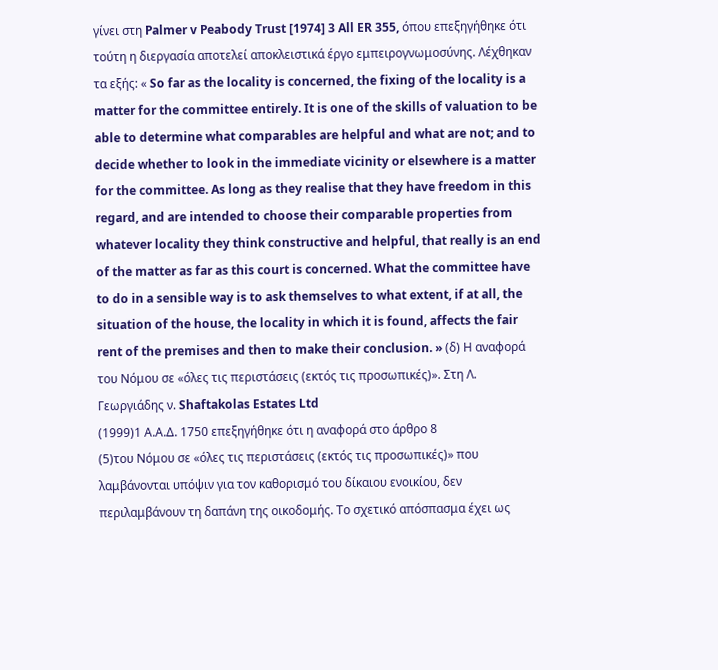γίνει στη Palmer v Peabody Trust [1974] 3 All ER 355, όπου επεξηγήθηκε ότι τούτη η διεργασία αποτελεί αποκλειστικά έργο εμπειρογνωμοσύνης. Λέχθηκαν τα εξής: « So far as the locality is concerned, the fixing of the locality is a matter for the committee entirely. It is one of the skills of valuation to be able to determine what comparables are helpful and what are not; and to decide whether to look in the immediate vicinity or elsewhere is a matter for the committee. As long as they realise that they have freedom in this regard, and are intended to choose their comparable properties from whatever locality they think constructive and helpful, that really is an end of the matter as far as this court is concerned. What the committee have to do in a sensible way is to ask themselves to what extent, if at all, the situation of the house, the locality in which it is found, affects the fair rent of the premises and then to make their conclusion. » (δ) Η αναφορά του Νόμου σε «όλες τις περιστάσεις (εκτός τις προσωπικές)». Στη Λ. Γεωργιάδης ν. Shaftakolas Estates Ltd
(1999)1 Α.Α.Δ. 1750 επεξηγήθηκε ότι η αναφορά στο άρθρο 8
(5)του Νόμου σε «όλες τις περιστάσεις (εκτός τις προσωπικές)» που λαμβάνονται υπόψιν για τον καθορισμό του δίκαιου ενοικίου, δεν περιλαμβάνουν τη δαπάνη της οικοδομής. Το σχετικό απόσπασμα έχει ως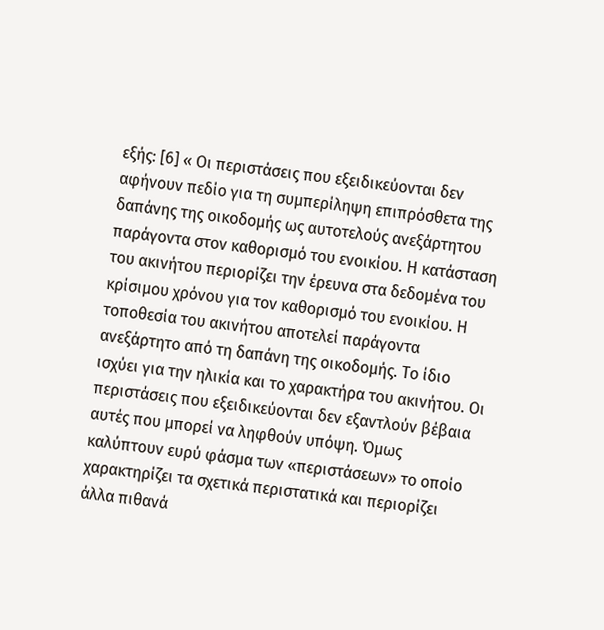εξής: [6] « Οι περιστάσεις που εξειδικεύονται δεν αφήνουν πεδίο για τη συμπερίληψη επιπρόσθετα της δαπάνης της οικοδομής ως αυτοτελούς ανεξάρτητου παράγοντα στον καθορισμό του ενοικίου. Η κατάσταση του ακινήτου περιορίζει την έρευνα στα δεδομένα του κρίσιμου χρόνου για τον καθορισμό του ενοικίου. Η τοποθεσία του ακινήτου αποτελεί παράγοντα ανεξάρτητο από τη δαπάνη της οικοδομής. Το ίδιο ισχύει για την ηλικία και το χαρακτήρα του ακινήτου. Οι περιστάσεις που εξειδικεύονται δεν εξαντλούν βέβαια αυτές που μπορεί να ληφθούν υπόψη. Όμως καλύπτουν ευρύ φάσμα των «περιστάσεων» το οποίο χαρακτηρίζει τα σχετικά περιστατικά και περιορίζει άλλα πιθανά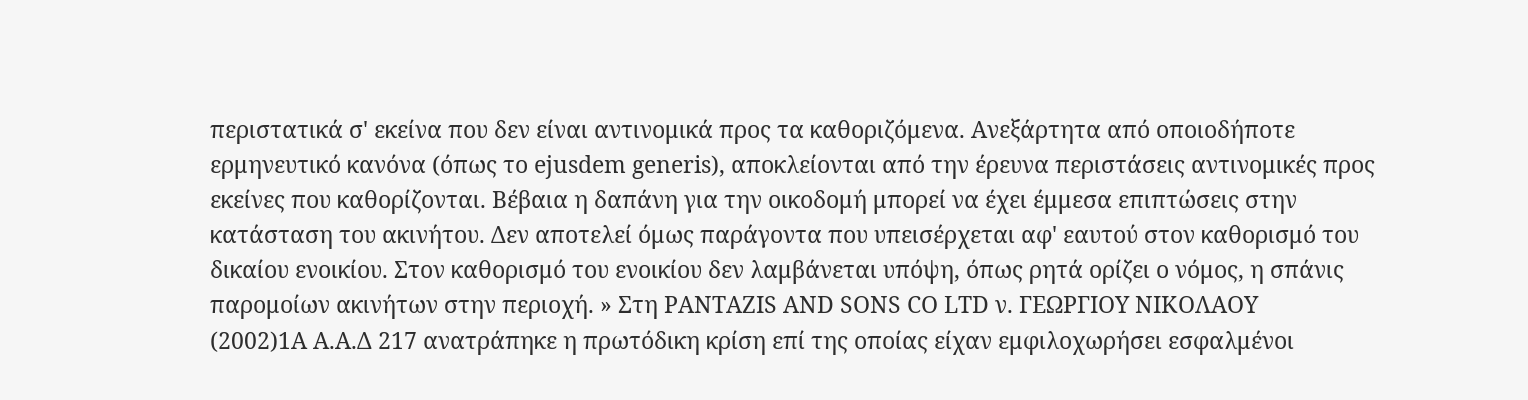περιστατικά σ' εκείνα που δεν είναι αντινομικά προς τα καθοριζόμενα. Ανεξάρτητα από οποιοδήποτε ερμηνευτικό κανόνα (όπως το ejusdem generis), αποκλείονται από την έρευνα περιστάσεις αντινομικές προς εκείνες που καθορίζονται. Βέβαια η δαπάνη για την οικοδομή μπορεί να έχει έμμεσα επιπτώσεις στην κατάσταση του ακινήτου. Δεν αποτελεί όμως παράγοντα που υπεισέρχεται αφ' εαυτού στον καθορισμό του δικαίου ενοικίου. Στον καθορισμό του ενοικίου δεν λαμβάνεται υπόψη, όπως ρητά ορίζει ο νόμος, η σπάνις παρομοίων ακινήτων στην περιοχή. » Στη PANTAZIS AND SONS CO LTD ν. ΓΕΩΡΓΙΟΥ ΝΙΚΟΛΑΟΥ
(2002)1Α Α.Α.Δ 217 ανατράπηκε η πρωτόδικη κρίση επί της οποίας είχαν εμφιλοχωρήσει εσφαλμένοι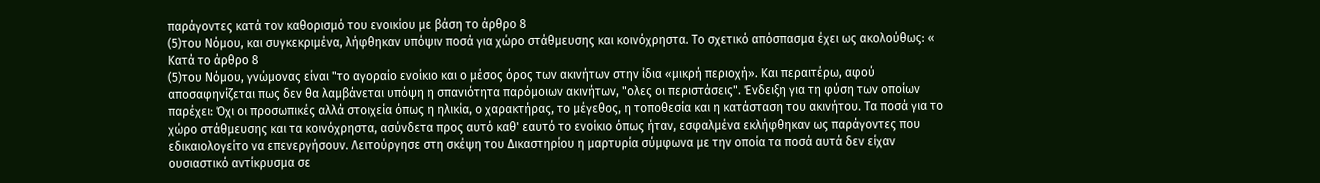παράγοντες κατά τον καθορισμό του ενοικίου με βάση το άρθρο 8
(5)του Νόμου, και συγκεκριμένα, λήφθηκαν υπόψιν ποσά για χώρο στάθμευσης και κοινόχρηστα. Το σχετικό απόσπασμα έχει ως ακολούθως: « Κατά το άρθρο 8
(5)του Νόμου, γνώμονας είναι "το αγοραίο ενοίκιο και ο μέσος όρος των ακινήτων στην ίδια «μικρή περιοχή». Και περαιτέρω, αφού αποσαφηνίζεται πως δεν θα λαμβάνεται υπόψη η σπανιότητα παρόμοιων ακινήτων, "ολες οι περιστάσεις". Ένδειξη για τη φύση των οποίων παρέχει: Όχι οι προσωπικές αλλά στοιχεία όπως η ηλικία, ο χαρακτήρας, το μέγεθος, η τοποθεσία και η κατάσταση του ακινήτου. Τα ποσά για το χώρο στάθμευσης και τα κοινόχρηστα, ασύνδετα προς αυτό καθ' εαυτό το ενοίκιο όπως ήταν, εσφαλμένα εκλήφθηκαν ως παράγοντες που εδικαιολογείτο να επενεργήσουν. Λειτούργησε στη σκέψη του Δικαστηρίου η μαρτυρία σύμφωνα με την οποία τα ποσά αυτά δεν είχαν ουσιαστικό αντίκρυσμα σε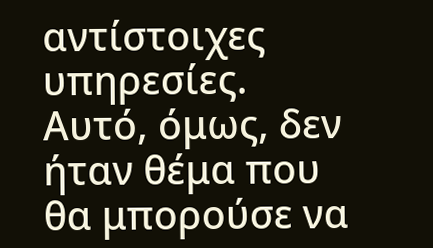αντίστοιχες υπηρεσίες. Αυτό, όμως, δεν ήταν θέμα που θα μπορούσε να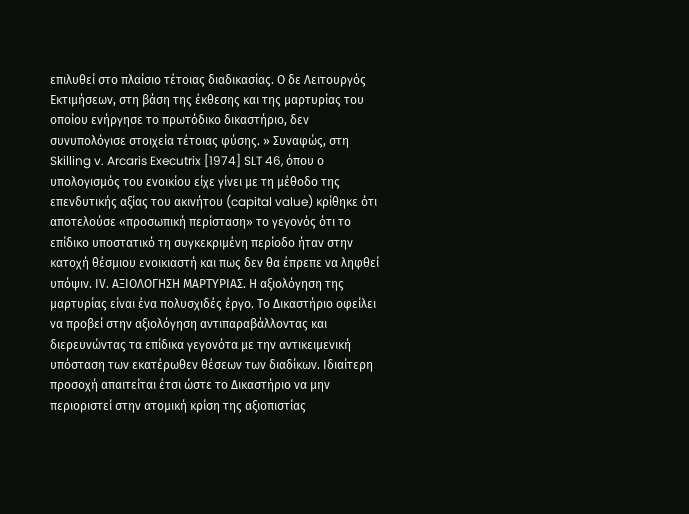επιλυθεί στο πλαίσιο τέτοιας διαδικασίας. Ο δε Λειτουργός Εκτιμήσεων, στη βάση της έκθεσης και της μαρτυρίας του οποίου ενήργησε το πρωτόδικο δικαστήριο, δεν συνυπολόγισε στοιχεία τέτοιας φύσης. » Συναφώς, στη Skilling v. Arcaris Executrix [1974] SLT 46, όπου ο υπολογισμός του ενοικίου είχε γίνει με τη μέθοδο της επενδυτικής αξίας του ακινήτου (capital value) κρίθηκε ότι αποτελούσε «προσωπική περίσταση» το γεγονός ότι το επίδικο υποστατικό τη συγκεκριμένη περίοδο ήταν στην κατοχή θέσμιου ενοικιαστή και πως δεν θα έπρεπε να ληφθεί υπόψιν. ΙV. ΑΞΙΟΛΟΓΗΣΗ ΜΑΡΤΥΡΙΑΣ. Η αξιολόγηση της μαρτυρίας είναι ένα πολυσχιδές έργο. Το Δικαστήριο οφείλει να προβεί στην αξιολόγηση αντιπαραβάλλοντας και διερευνώντας τα επίδικα γεγονότα με την αντικειμενική υπόσταση των εκατέρωθεν θέσεων των διαδίκων. Ιδιαίτερη προσοχή απαιτείται έτσι ώστε το Δικαστήριο να μην περιοριστεί στην ατομική κρίση της αξιοπιστίας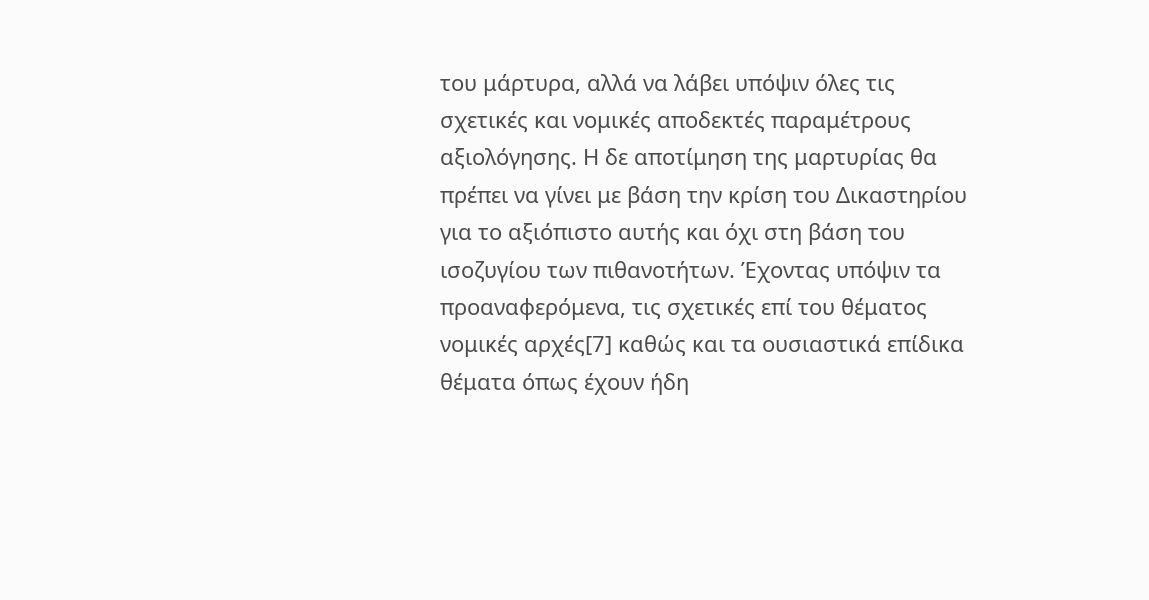του μάρτυρα, αλλά να λάβει υπόψιν όλες τις σχετικές και νομικές αποδεκτές παραμέτρους αξιολόγησης. Η δε αποτίμηση της μαρτυρίας θα πρέπει να γίνει με βάση την κρίση του Δικαστηρίου για το αξιόπιστο αυτής και όχι στη βάση του ισοζυγίου των πιθανοτήτων. Έχοντας υπόψιν τα προαναφερόμενα, τις σχετικές επί του θέματος νομικές αρχές[7] καθώς και τα ουσιαστικά επίδικα θέματα όπως έχουν ήδη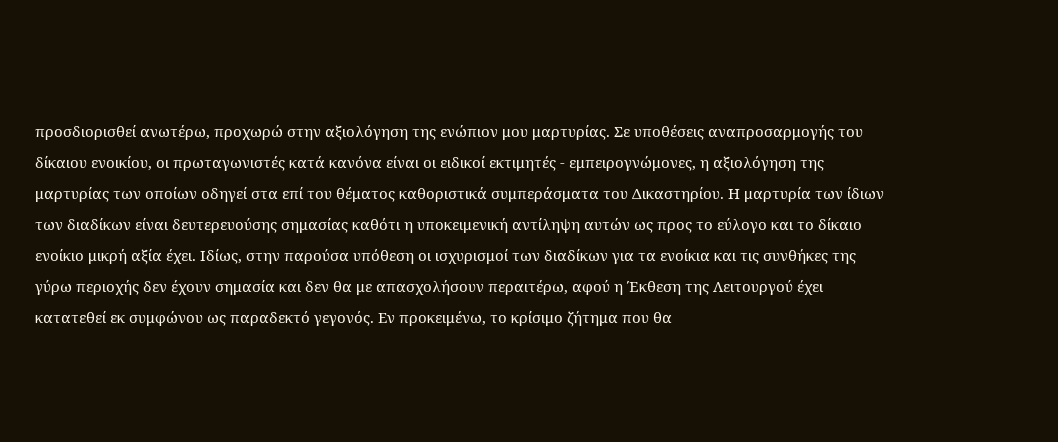προσδιορισθεί ανωτέρω, προχωρώ στην αξιολόγηση της ενώπιον μου μαρτυρίας. Σε υποθέσεις αναπροσαρμογής του δίκαιου ενοικίου, οι πρωταγωνιστές κατά κανόνα είναι οι ειδικοί εκτιμητές - εμπειρογνώμονες, η αξιολόγηση της μαρτυρίας των οποίων οδηγεί στα επί του θέματος καθοριστικά συμπεράσματα του Δικαστηρίου. Η μαρτυρία των ίδιων των διαδίκων είναι δευτερευούσης σημασίας καθότι η υποκειμενική αντίληψη αυτών ως προς το εύλογο και το δίκαιο ενοίκιο μικρή αξία έχει. Ιδίως, στην παρούσα υπόθεση οι ισχυρισμοί των διαδίκων για τα ενοίκια και τις συνθήκες της γύρω περιοχής δεν έχουν σημασία και δεν θα με απασχολήσουν περαιτέρω, αφού η Έκθεση της Λειτουργού έχει κατατεθεί εκ συμφώνου ως παραδεκτό γεγονός. Εν προκειμένω, το κρίσιμο ζήτημα που θα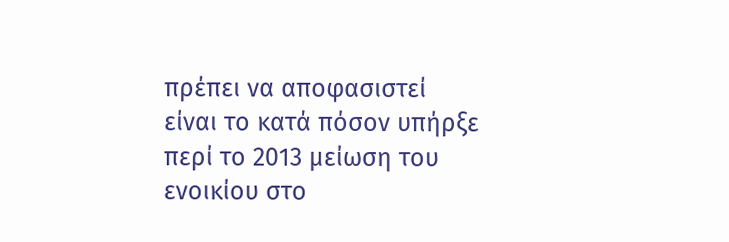πρέπει να αποφασιστεί είναι το κατά πόσον υπήρξε περί το 2013 μείωση του ενοικίου στο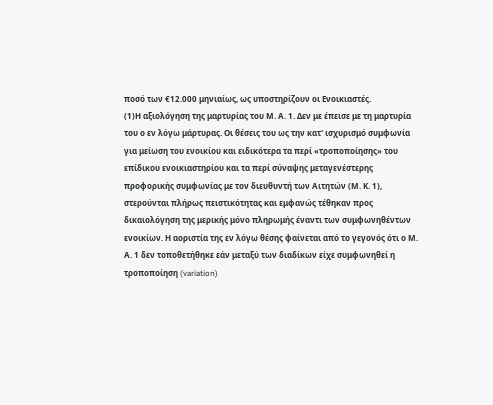ποσό των €12.000 μηνιαίως, ως υποστηρίζουν οι Ενοικιαστές.
(1)Η αξιολόγηση της μαρτυρίας του Μ. Α. 1. Δεν με έπεισε με τη μαρτυρία του ο εν λόγω μάρτυρας. Οι θέσεις του ως την κατ' ισχυρισμό συμφωνία για μείωση του ενοικίου και ειδικότερα τα περί «τροποποίησης» του επίδικου ενοικιαστηρίου και τα περί σύναψης μεταγενέστερης προφορικής συμφωνίας με τον διευθυντή των Αιτητών (Μ. Κ. 1), στερούνται πλήρως πειστικότητας και εμφανώς τέθηκαν προς δικαιολόγηση της μερικής μόνο πληρωμής έναντι των συμφωνηθέντων ενοικίων. Η αοριστία της εν λόγω θέσης φαίνεται από το γεγονός ότι ο Μ. Α. 1 δεν τοποθετήθηκε εάν μεταξύ των διαδίκων είχε συμφωνηθεί η τροποποίηση (variation)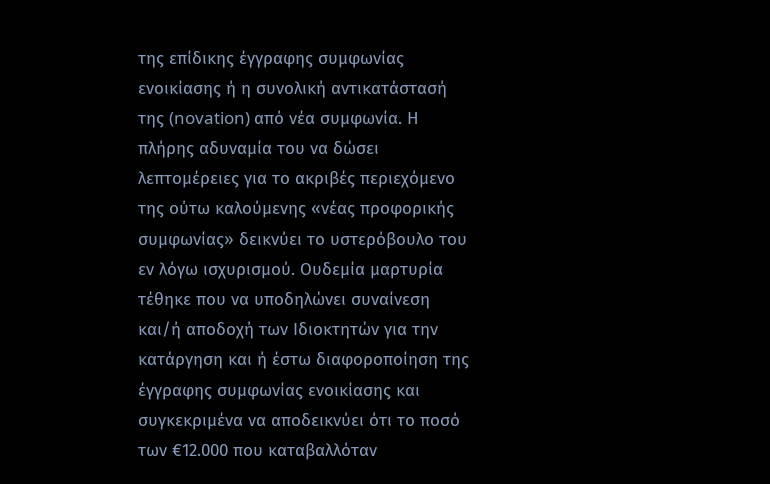της επίδικης έγγραφης συμφωνίας ενοικίασης ή η συνολική αντικατάστασή της (novation) από νέα συμφωνία. Η πλήρης αδυναμία του να δώσει λεπτομέρειες για το ακριβές περιεχόμενο της ούτω καλούμενης «νέας προφορικής συμφωνίας» δεικνύει το υστερόβουλο του εν λόγω ισχυρισμού. Ουδεμία μαρτυρία τέθηκε που να υποδηλώνει συναίνεση και/ή αποδοχή των Ιδιοκτητών για την κατάργηση και ή έστω διαφοροποίηση της έγγραφης συμφωνίας ενοικίασης και συγκεκριμένα να αποδεικνύει ότι το ποσό των €12.000 που καταβαλλόταν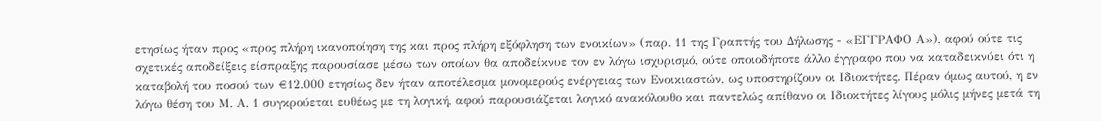ετησίως ήταν προς «προς πλήρη ικανοποίηση της και προς πλήρη εξόφληση των ενοικίων» (παρ. 11 της Γραπτής του Δήλωσης - «ΕΓΓΡΑΦΟ Α»), αφού ούτε τις σχετικές αποδείξεις είσπραξης παρουσίασε μέσω των οποίων θα αποδείκνυε τον εν λόγω ισχυρισμό, ούτε οποιοδήποτε άλλο έγγραφο που να καταδεικνύει ότι η καταβολή του ποσού των €12.000 ετησίως δεν ήταν αποτέλεσμα μονομερούς ενέργειας των Ενοικιαστών, ως υποστηρίζουν οι Ιδιοκτήτες. Πέραν όμως αυτού, η εν λόγω θέση του Μ. Α. 1 συγκρούεται ευθέως με τη λογική, αφού παρουσιάζεται λογικό ανακόλουθο και παντελώς απίθανο οι Ιδιοκτήτες λίγους μόλις μήνες μετά τη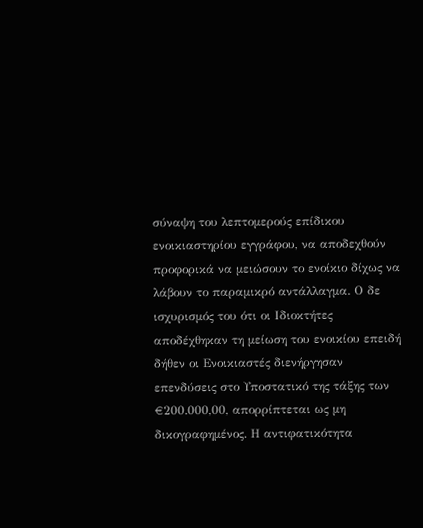σύναψη του λεπτομερούς επίδικου ενοικιαστηρίου εγγράφου, να αποδεχθούν προφορικά να μειώσουν το ενοίκιο δίχως να λάβουν το παραμικρό αντάλλαγμα. Ο δε ισχυρισμός του ότι οι Ιδιοκτήτες αποδέχθηκαν τη μείωση του ενοικίου επειδή δήθεν οι Ενοικιαστές διενήργησαν επενδύσεις στο Υποστατικό της τάξης των €200.000,00, απορρίπτεται ως μη δικογραφημένος. Η αντιφατικότητα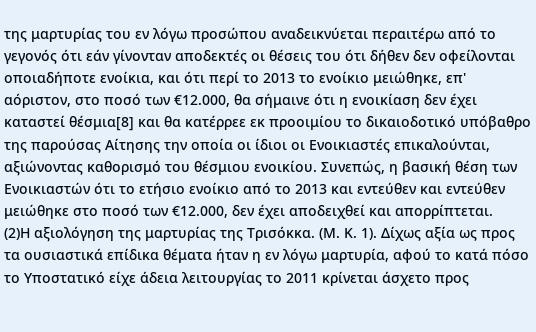της μαρτυρίας του εν λόγω προσώπου αναδεικνύεται περαιτέρω από το γεγονός ότι εάν γίνονταν αποδεκτές οι θέσεις του ότι δήθεν δεν οφείλονται οποιαδήποτε ενοίκια, και ότι περί το 2013 το ενοίκιο μειώθηκε, επ' αόριστον, στο ποσό των €12.000, θα σήμαινε ότι η ενοικίαση δεν έχει καταστεί θέσμια[8] και θα κατέρρεε εκ προοιμίου το δικαιοδοτικό υπόβαθρο της παρούσας Αίτησης την οποία οι ίδιοι οι Ενοικιαστές επικαλούνται, αξιώνοντας καθορισμό του θέσμιου ενοικίου. Συνεπώς, η βασική θέση των Ενοικιαστών ότι το ετήσιο ενοίκιο από το 2013 και εντεύθεν και εντεύθεν μειώθηκε στο ποσό των €12.000, δεν έχει αποδειχθεί και απορρίπτεται.
(2)Η αξιολόγηση της μαρτυρίας της Τρισόκκα. (Μ. Κ. 1). Δίχως αξία ως προς τα ουσιαστικά επίδικα θέματα ήταν η εν λόγω μαρτυρία, αφού το κατά πόσο το Υποστατικό είχε άδεια λειτουργίας το 2011 κρίνεται άσχετο προς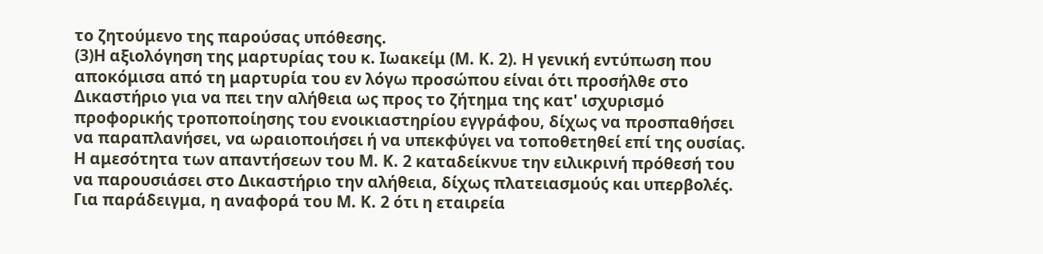το ζητούμενο της παρούσας υπόθεσης.
(3)Η αξιολόγηση της μαρτυρίας του κ. Ιωακείμ (Μ. Κ. 2). Η γενική εντύπωση που αποκόμισα από τη μαρτυρία του εν λόγω προσώπου είναι ότι προσήλθε στο Δικαστήριο για να πει την αλήθεια ως προς το ζήτημα της κατ' ισχυρισμό προφορικής τροποποίησης του ενοικιαστηρίου εγγράφου, δίχως να προσπαθήσει να παραπλανήσει, να ωραιοποιήσει ή να υπεκφύγει να τοποθετηθεί επί της ουσίας. Η αμεσότητα των απαντήσεων του Μ. Κ. 2 καταδείκνυε την ειλικρινή πρόθεσή του να παρουσιάσει στο Δικαστήριο την αλήθεια, δίχως πλατειασμούς και υπερβολές. Για παράδειγμα, η αναφορά του Μ. Κ. 2 ότι η εταιρεία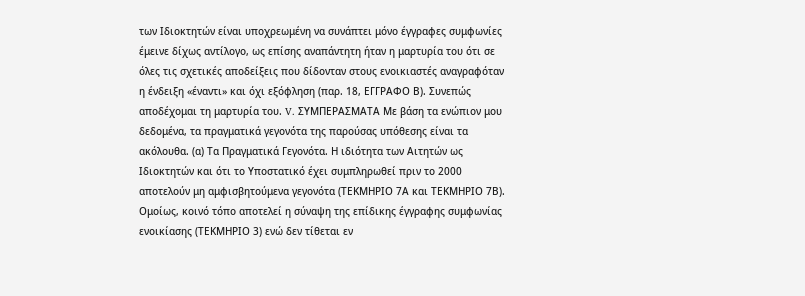των Ιδιοκτητών είναι υποχρεωμένη να συνάπτει μόνο έγγραφες συμφωνίες έμεινε δίχως αντίλογο, ως επίσης αναπάντητη ήταν η μαρτυρία του ότι σε όλες τις σχετικές αποδείξεις που δίδονταν στους ενοικιαστές αναγραφόταν η ένδειξη «έναντι» και όχι εξόφληση (παρ. 18, ΕΓΓΡΑΦΟ Β). Συνεπώς αποδέχομαι τη μαρτυρία του. V. ΣΥΜΠΕΡΑΣΜΑΤΑ Με βάση τα ενώπιον μου δεδομένα, τα πραγματικά γεγονότα της παρούσας υπόθεσης είναι τα ακόλουθα. (α) Τα Πραγματικά Γεγονότα. Η ιδιότητα των Αιτητών ως Ιδιοκτητών και ότι το Υποστατικό έχει συμπληρωθεί πριν το 2000 αποτελούν μη αμφισβητούμενα γεγονότα (ΤΕΚΜΗΡΙΟ 7Α και ΤΕΚΜΗΡΙΟ 7Β). Ομοίως, κοινό τόπο αποτελεί η σύναψη της επίδικης έγγραφης συμφωνίας ενοικίασης (ΤΕΚΜΗΡΙΟ 3) ενώ δεν τίθεται εν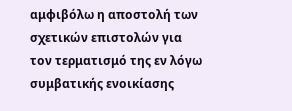αμφιβόλω η αποστολή των σχετικών επιστολών για τον τερματισμό της εν λόγω συμβατικής ενοικίασης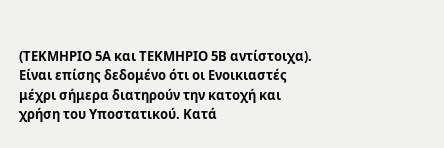(ΤΕΚΜΗΡΙΟ 5Α και ΤΕΚΜΗΡΙΟ 5Β αντίστοιχα). Είναι επίσης δεδομένο ότι οι Ενοικιαστές μέχρι σήμερα διατηρούν την κατοχή και χρήση του Υποστατικού. Κατά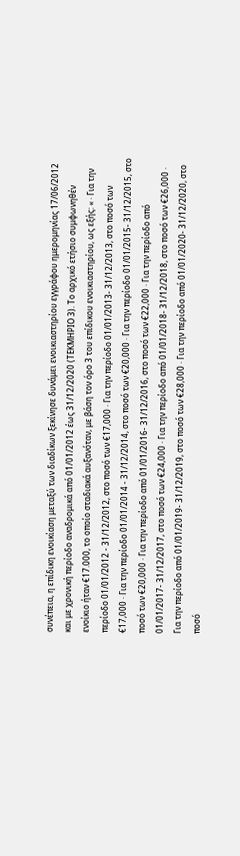συνέπεια, η επίδικη ενοικίαση μεταξύ των διαδίκων ξεκίνησε δυνάμει ενοικιαστηρίου εγγράφου ημερομηνίας 17/06/2012 και με χρονική περίοδο αναδρομικά από 01/01/2012 έως 31/12/2020 (ΤΕΚΜΗΡΙΟ 3). Το αρχικό ετήσιο συμφωνηθέν ενοίκιο ήταν €17.000, το οποίο σταδιακά αυξανόταν, με βάση τον όρο 3 του επίδικου ενοικιαστηρίου, ως εξής: « · Για την περίοδο 01/01/2012 - 31/12/2012, στο ποσό των €17,000 · Για την περίοδο 01/01/2013- 31/12/2013, στο ποσό των €17,000 · Για την περίοδο 01/01/2014 - 31/12/2014, στο ποσό των €20,000 · Για την περίοδο 01/01/2015- 31/12/2015, στο ποσό των €20,000 · Για την περίοδο από 01/01/2016- 31/12/2016, στο ποσό των €22,000 · Για την περίοδο από 01/01/2017- 31/12/2017, στο ποσό των €24,000 · Για την περίοδο από 01/01/2018- 31/12/2018, στο ποσό των €26,000 · Για την περίοδο από 01/01/2019- 31/12/2019, στο ποσό των €28,000 · Για την περίοδο από 01/01/2020- 31/12/2020, στο ποσό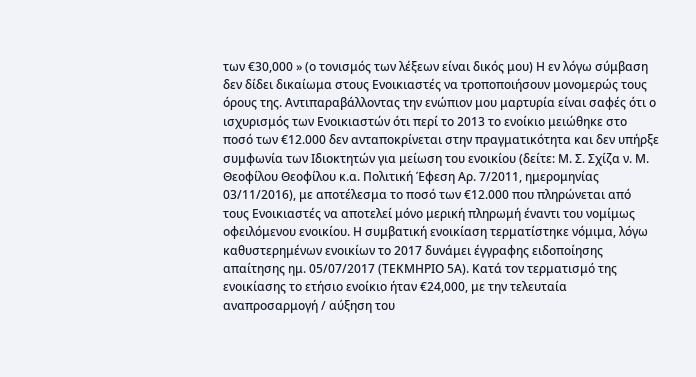των €30,000 » (ο τονισμός των λέξεων είναι δικός μου) Η εν λόγω σύμβαση δεν δίδει δικαίωμα στους Ενοικιαστές να τροποποιήσουν μονομερώς τους όρους της. Αντιπαραβάλλοντας την ενώπιον μου μαρτυρία είναι σαφές ότι ο ισχυρισμός των Ενοικιαστών ότι περί το 2013 το ενοίκιο μειώθηκε στο ποσό των €12.000 δεν ανταποκρίνεται στην πραγματικότητα και δεν υπήρξε συμφωνία των Ιδιοκτητών για μείωση του ενοικίου (δείτε: Μ. Σ. Σχίζα ν. Μ. Θεοφίλου Θεοφίλου κ.α. Πολιτική Έφεση Αρ. 7/2011, ημερομηνίας 03/11/2016), με αποτέλεσμα το ποσό των €12.000 που πληρώνεται από τους Ενοικιαστές να αποτελεί μόνο μερική πληρωμή έναντι του νομίμως οφειλόμενου ενοικίου. Η συμβατική ενοικίαση τερματίστηκε νόμιμα, λόγω καθυστερημένων ενοικίων το 2017 δυνάμει έγγραφης ειδοποίησης απαίτησης ημ. 05/07/2017 (ΤΕΚΜΗΡΙΟ 5Α). Κατά τον τερματισμό της ενοικίασης το ετήσιο ενοίκιο ήταν €24,000, με την τελευταία αναπροσαρμογή / αύξηση του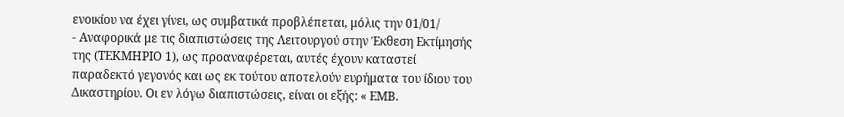ενοικίου να έχει γίνει, ως συμβατικά προβλέπεται, μόλις την 01/01/
- Αναφορικά με τις διαπιστώσεις της Λειτουργού στην Έκθεση Εκτίμησής της (ΤΕΚΜΗΡΙΟ 1), ως προαναφέρεται, αυτές έχουν καταστεί παραδεκτό γεγονός και ως εκ τούτου αποτελούν ευρήματα του ίδιου του Δικαστηρίου. Οι εν λόγω διαπιστώσεις, είναι οι εξής: « ΕΜΒ.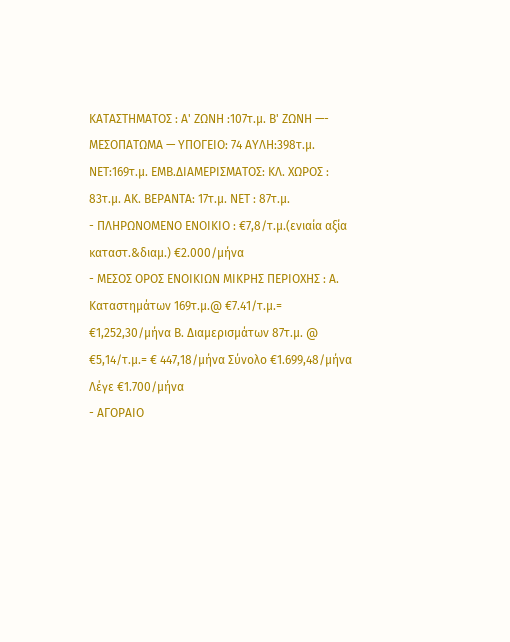ΚΑΤΑΣΤΗΜΑΤΟΣ : Α' ΖΩΝΗ :107τ.μ. Β' ΖΩΝΗ —- ΜΕΣΟΠΑΤΩΜΑ — ΥΠΟΓΕΙΟ: 74 ΑΥΛΗ:398τ.μ. ΝΕΤ:169τ.μ. ΕΜΒ.ΔΙΑΜΕΡΙΣΜΑΤΟΣ: ΚΛ. ΧΩΡΟΣ : 83τ.μ. ΑΚ. ΒΕΡΑΝΤΑ: 17τ.μ. NET : 87τ.μ.
- ΠΛΗΡΩΝΟΜΕΝΟ ΕΝΟΙΚΙΟ : €7,8/τ.μ.(ενιαία αξία καταστ.&διαμ.) €2.000/μήνα
- ΜΕΣΟΣ ΟΡΟΣ ΕΝΟΙΚΙΩΝ ΜΙΚΡΗΣ ΠΕΡΙΟΧΗΣ : Α. Καταστημάτων 169τ.μ.@ €7.41/τ.μ.= €1,252,30/μήνα Β. Διαμερισμάτων 87τ.μ. @ €5,14/τ.μ.= € 447,18/μήνα Σύνολο €1.699,48/μήνα Λέγε €1.700/μήνα
- ΑΓΟΡΑΙΟ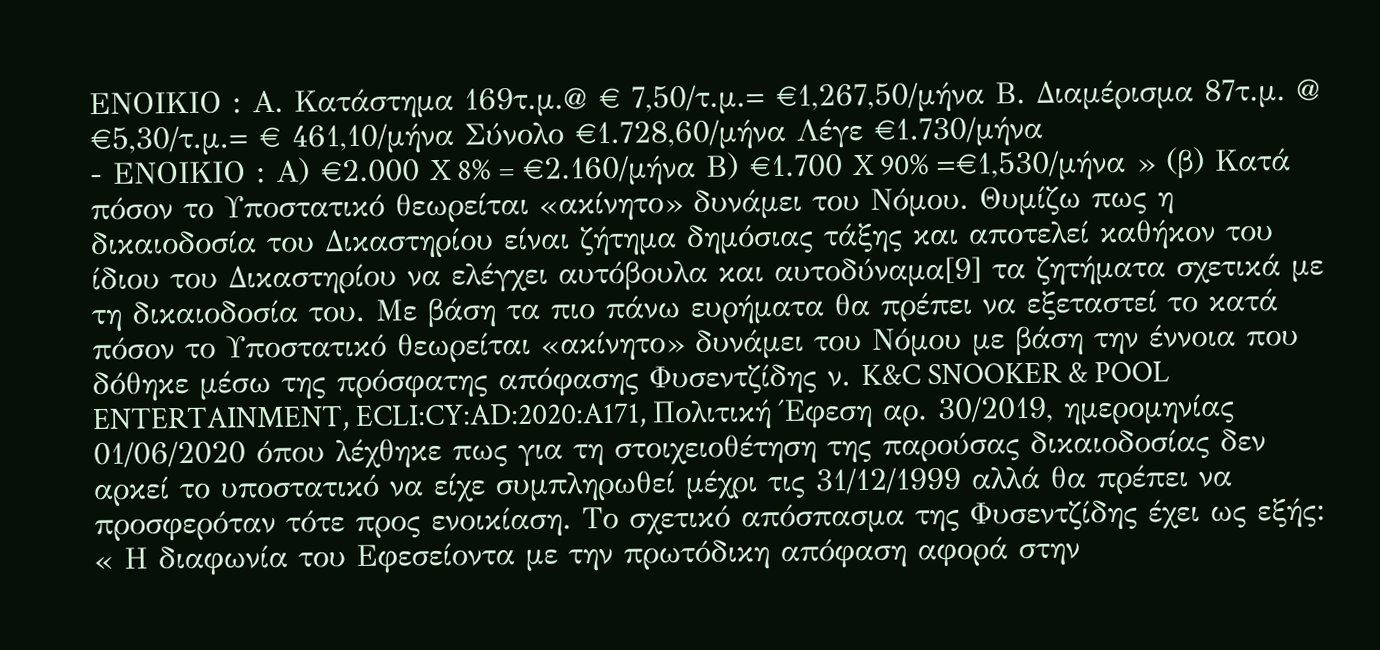ΕΝΟΙΚΙΟ : Α. Κατάστημα 169τ.μ.@ € 7,50/τ.μ.= €1,267,50/μήνα Β. Διαμέρισμα 87τ.μ. @ €5,30/τ.μ.= € 461,10/μήνα Σύνολο €1.728,60/μήνα Λέγε €1.730/μήνα
- ΕΝΟΙΚΙΟ : Α) €2.000 X 8% = €2.160/μήνα Β) €1.700 X 90% =€1,530/μήνα » (β) Κατά πόσον το Υποστατικό θεωρείται «ακίνητο» δυνάμει του Νόμου. Θυμίζω πως η δικαιοδοσία του Δικαστηρίου είναι ζήτημα δημόσιας τάξης και αποτελεί καθήκον του ίδιου του Δικαστηρίου να ελέγχει αυτόβουλα και αυτοδύναμα[9] τα ζητήματα σχετικά με τη δικαιοδοσία του. Με βάση τα πιο πάνω ευρήματα θα πρέπει να εξεταστεί το κατά πόσον το Υποστατικό θεωρείται «ακίνητο» δυνάμει του Νόμου με βάση την έννοια που δόθηκε μέσω της πρόσφατης απόφασης Φυσεντζίδης ν. K&C SNOOKER & POOL ENTERTAINMENT, ECLI:CY:AD:2020:A171, Πολιτική Έφεση αρ. 30/2019, ημερομηνίας 01/06/2020 όπου λέχθηκε πως για τη στοιχειοθέτηση της παρούσας δικαιοδοσίας δεν αρκεί το υποστατικό να είχε συμπληρωθεί μέχρι τις 31/12/1999 αλλά θα πρέπει να προσφερόταν τότε προς ενοικίαση. Το σχετικό απόσπασμα της Φυσεντζίδης έχει ως εξής: « Η διαφωνία του Εφεσείοντα με την πρωτόδικη απόφαση αφορά στην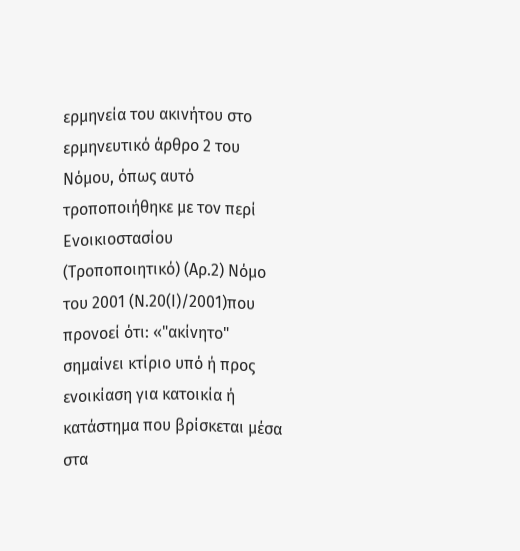ερμηνεία του ακινήτου στο ερμηνευτικό άρθρο 2 του Νόμου, όπως αυτό τροποποιήθηκε με τον περί Ενοικιοστασίου (Τροποποιητικό) (Αρ.2) Νόμο του 2001 (Ν.20(Ι)/2001)που προνοεί ότι: «"ακίνητο" σημαίνει κτίριο υπό ή προς ενοικίαση για κατοικία ή κατάστημα που βρίσκεται μέσα στα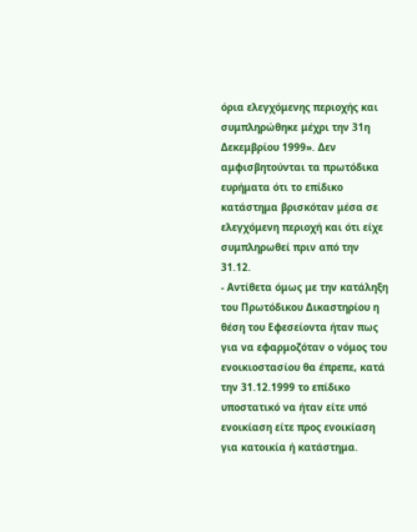όρια ελεγχόμενης περιοχής και συμπληρώθηκε μέχρι την 31η Δεκεμβρίου 1999». Δεν αμφισβητούνται τα πρωτόδικα ευρήματα ότι το επίδικο κατάστημα βρισκόταν μέσα σε ελεγχόμενη περιοχή και ότι είχε συμπληρωθεί πριν από την 31.12.
- Αντίθετα όμως με την κατάληξη του Πρωτόδικου Δικαστηρίου η θέση του Εφεσείοντα ήταν πως για να εφαρμοζόταν ο νόμος του ενοικιοστασίου θα έπρεπε, κατά την 31.12.1999 το επίδικο υποστατικό να ήταν είτε υπό ενοικίαση είτε προς ενοικίαση για κατοικία ή κατάστημα.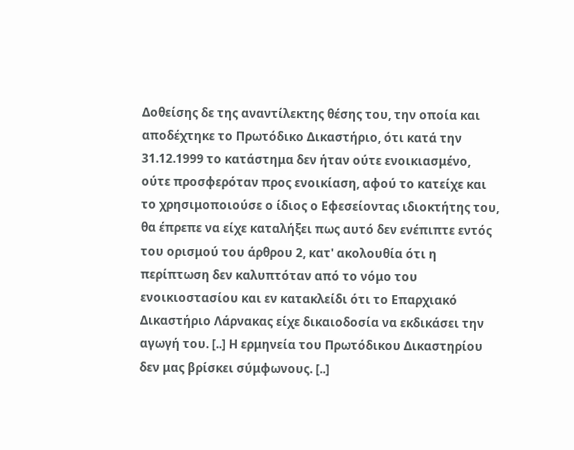Δοθείσης δε της αναντίλεκτης θέσης του, την οποία και αποδέχτηκε το Πρωτόδικο Δικαστήριο, ότι κατά την 31.12.1999 το κατάστημα δεν ήταν ούτε ενοικιασμένο, ούτε προσφερόταν προς ενοικίαση, αφού το κατείχε και το χρησιμοποιούσε ο ίδιος ο Εφεσείοντας ιδιοκτήτης του, θα έπρεπε να είχε καταλήξει πως αυτό δεν ενέπιπτε εντός του ορισμού του άρθρου 2, κατ' ακολουθία ότι η περίπτωση δεν καλυπτόταν από το νόμο του ενοικιοστασίου και εν κατακλείδι ότι το Επαρχιακό Δικαστήριο Λάρνακας είχε δικαιοδοσία να εκδικάσει την αγωγή του. [..] Η ερμηνεία του Πρωτόδικου Δικαστηρίου δεν μας βρίσκει σύμφωνους. [..]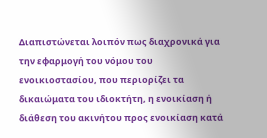Διαπιστώνεται λοιπόν πως διαχρονικά για την εφαρμογή του νόμου του ενοικιοστασίου, που περιορίζει τα δικαιώματα του ιδιοκτήτη, η ενοικίαση ή διάθεση του ακινήτου προς ενοικίαση κατά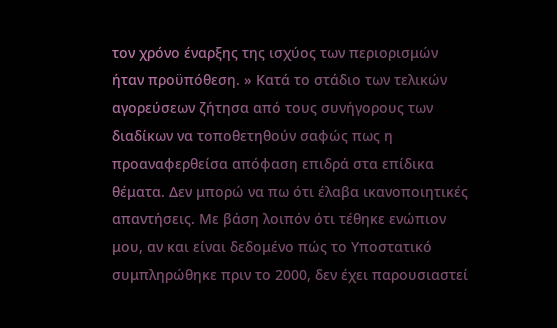τον χρόνο έναρξης της ισχύος των περιορισμών ήταν προϋπόθεση. » Κατά το στάδιο των τελικών αγορεύσεων ζήτησα από τους συνήγορους των διαδίκων να τοποθετηθούν σαφώς πως η προαναφερθείσα απόφαση επιδρά στα επίδικα θέματα. Δεν μπορώ να πω ότι έλαβα ικανοποιητικές απαντήσεις. Με βάση λοιπόν ότι τέθηκε ενώπιον μου, αν και είναι δεδομένο πώς το Υποστατικό συμπληρώθηκε πριν το 2000, δεν έχει παρουσιαστεί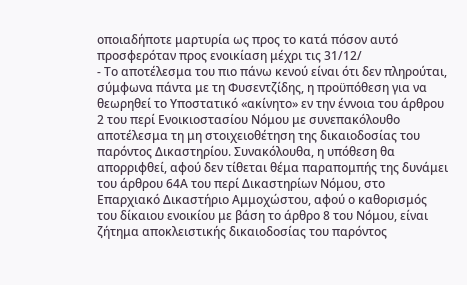οποιαδήποτε μαρτυρία ως προς το κατά πόσον αυτό προσφερόταν προς ενοικίαση μέχρι τις 31/12/
- Το αποτέλεσμα του πιο πάνω κενού είναι ότι δεν πληρούται, σύμφωνα πάντα με τη Φυσεντζίδης, η προϋπόθεση για να θεωρηθεί το Υποστατικό «ακίνητο» εν την έννοια του άρθρου 2 του περί Ενοικιοστασίου Νόμου με συνεπακόλουθο αποτέλεσμα τη μη στοιχειοθέτηση της δικαιοδοσίας του παρόντος Δικαστηρίου. Συνακόλουθα, η υπόθεση θα απορριφθεί, αφού δεν τίθεται θέμα παραπομπής της δυνάμει του άρθρου 64Α του περί Δικαστηρίων Νόμου, στο Επαρχιακό Δικαστήριο Αμμοχώστου, αφού ο καθορισμός του δίκαιου ενοικίου με βάση το άρθρο 8 του Νόμου, είναι ζήτημα αποκλειστικής δικαιοδοσίας του παρόντος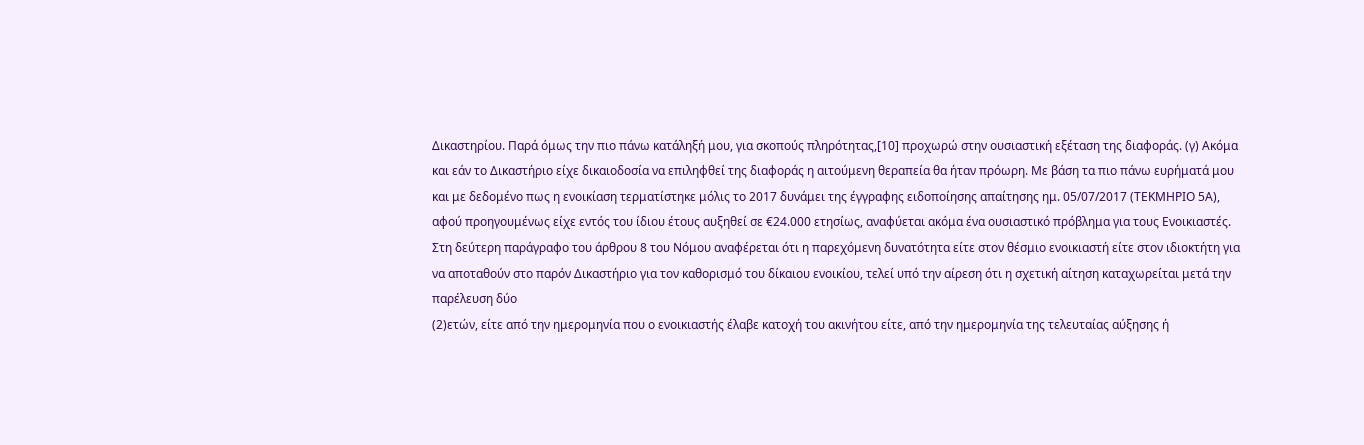Δικαστηρίου. Παρά όμως την πιο πάνω κατάληξή μου, για σκοπούς πληρότητας,[10] προχωρώ στην ουσιαστική εξέταση της διαφοράς. (γ) Ακόμα και εάν το Δικαστήριο είχε δικαιοδοσία να επιληφθεί της διαφοράς η αιτούμενη θεραπεία θα ήταν πρόωρη. Με βάση τα πιο πάνω ευρήματά μου και με δεδομένο πως η ενοικίαση τερματίστηκε μόλις το 2017 δυνάμει της έγγραφης ειδοποίησης απαίτησης ημ. 05/07/2017 (ΤΕΚΜΗΡΙΟ 5Α), αφού προηγουμένως είχε εντός του ίδιου έτους αυξηθεί σε €24.000 ετησίως, αναφύεται ακόμα ένα ουσιαστικό πρόβλημα για τους Ενοικιαστές. Στη δεύτερη παράγραφο του άρθρου 8 του Νόμου αναφέρεται ότι η παρεχόμενη δυνατότητα είτε στον θέσμιο ενοικιαστή είτε στον ιδιοκτήτη για να αποταθούν στο παρόν Δικαστήριο για τον καθορισμό του δίκαιου ενοικίου, τελεί υπό την αίρεση ότι η σχετική αίτηση καταχωρείται μετά την παρέλευση δύο
(2)ετών, είτε από την ημερομηνία που ο ενοικιαστής έλαβε κατοχή του ακινήτου είτε, από την ημερομηνία της τελευταίας αύξησης ή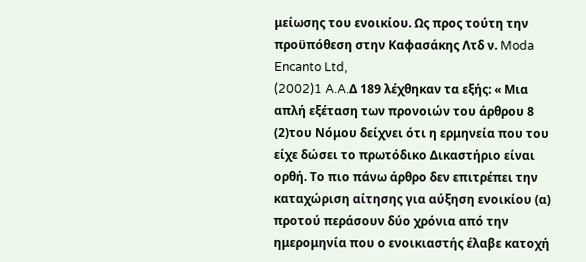μείωσης του ενοικίου. Ως προς τούτη την προϋπόθεση στην Καφασάκης Λτδ ν. Moda Encanto Ltd,
(2002)1 A.A.Δ 189 λέχθηκαν τα εξής: « Μια απλή εξέταση των προνοιών του άρθρου 8
(2)του Νόμου δείχνει ότι η ερμηνεία που του είχε δώσει το πρωτόδικο Δικαστήριο είναι ορθή. Το πιο πάνω άρθρο δεν επιτρέπει την καταχώριση αίτησης για αύξηση ενοικίου (α) προτού περάσουν δύο χρόνια από την ημερομηνία που ο ενοικιαστής έλαβε κατοχή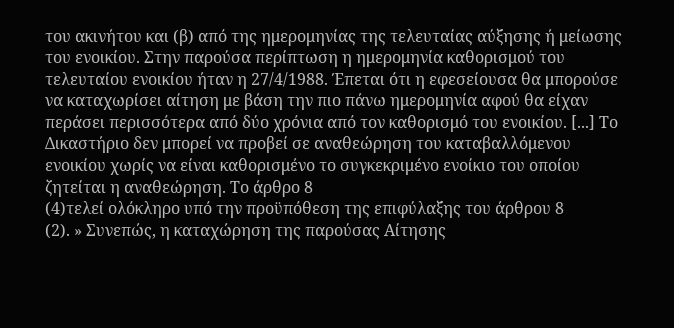του ακινήτου και (β) από της ημερομηνίας της τελευταίας αύξησης ή μείωσης του ενοικίου. Στην παρούσα περίπτωση η ημερομηνία καθορισμού του τελευταίου ενοικίου ήταν η 27/4/1988. Έπεται ότι η εφεσείουσα θα μπορούσε να καταχωρίσει αίτηση με βάση την πιο πάνω ημερομηνία αφού θα είχαν περάσει περισσότερα από δύο χρόνια από τον καθορισμό του ενοικίου. [...] Το Δικαστήριο δεν μπορεί να προβεί σε αναθεώρηση του καταβαλλόμενου ενοικίου χωρίς να είναι καθορισμένο το συγκεκριμένο ενοίκιο του οποίου ζητείται η αναθεώρηση. Το άρθρο 8
(4)τελεί ολόκληρο υπό την προϋπόθεση της επιφύλαξης του άρθρου 8
(2). » Συνεπώς, η καταχώρηση της παρούσας Αίτησης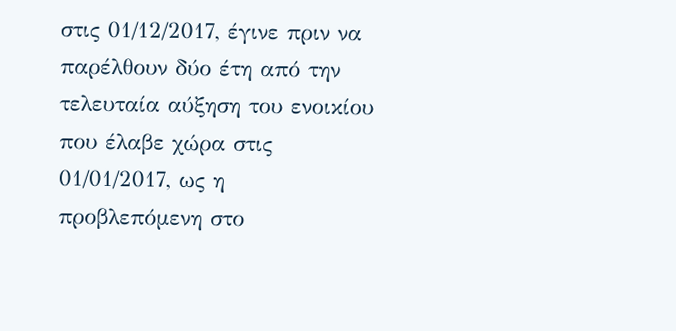στις 01/12/2017, έγινε πριν να παρέλθουν δύο έτη από την τελευταία αύξηση του ενοικίου που έλαβε χώρα στις 01/01/2017, ως η προβλεπόμενη στο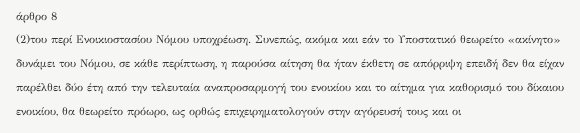άρθρο 8
(2)του περί Ενοικιοστασίου Νόμου υποχρέωση. Συνεπώς, ακόμα και εάν το Υποστατικό θεωρείτο «ακίνητο» δυνάμει του Νόμου, σε κάθε περίπτωση, η παρούσα αίτηση θα ήταν έκθετη σε απόρριψη επειδή δεν θα είχαν παρέλθει δύο έτη από την τελευταία αναπροσαρμογή του ενοικίου και το αίτημα για καθορισμό του δίκαιου ενοικίου, θα θεωρείτο πρόωρο, ως ορθώς επιχειρηματολογούν στην αγόρευσή τους και οι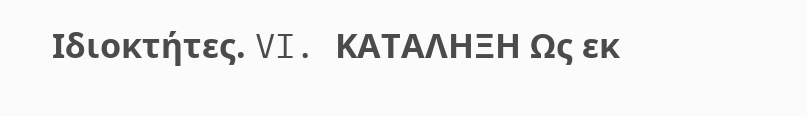Ιδιοκτήτες. VI. ΚΑΤΑΛΗΞΗ Ως εκ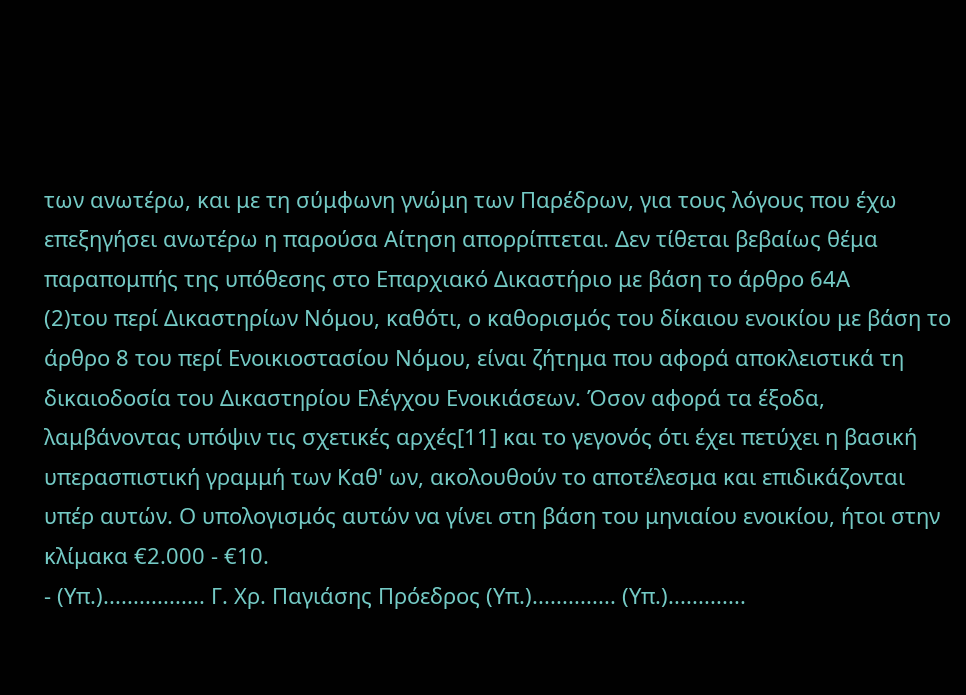των ανωτέρω, και με τη σύμφωνη γνώμη των Παρέδρων, για τους λόγους που έχω επεξηγήσει ανωτέρω η παρούσα Αίτηση απορρίπτεται. Δεν τίθεται βεβαίως θέμα παραπομπής της υπόθεσης στο Επαρχιακό Δικαστήριο με βάση το άρθρο 64Α
(2)του περί Δικαστηρίων Νόμου, καθότι, ο καθορισμός του δίκαιου ενοικίου με βάση το άρθρο 8 του περί Ενοικιοστασίου Νόμου, είναι ζήτημα που αφορά αποκλειστικά τη δικαιοδοσία του Δικαστηρίου Ελέγχου Ενοικιάσεων. Όσον αφορά τα έξοδα, λαμβάνοντας υπόψιν τις σχετικές αρχές[11] και το γεγονός ότι έχει πετύχει η βασική υπερασπιστική γραμμή των Καθ' ων, ακολουθούν το αποτέλεσμα και επιδικάζονται υπέρ αυτών. Ο υπολογισμός αυτών να γίνει στη βάση του μηνιαίου ενοικίου, ήτοι στην κλίμακα €2.000 - €10.
- (Υπ.)................. Γ. Χρ. Παγιάσης Πρόεδρος (Υπ.).............. (Υπ.).............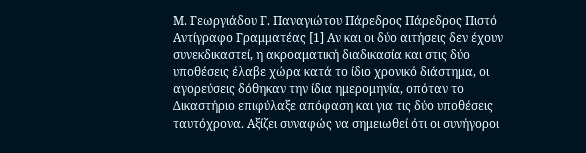Μ. Γεωργιάδου Γ. Παναγιώτου Πάρεδρος Πάρεδρος Πιστό Αντίγραφο Γραμματέας [1] Αν και οι δύο αιτήσεις δεν έχουν συνεκδικαστεί, η ακροαματική διαδικασία και στις δύο υποθέσεις έλαβε χώρα κατά το ίδιο χρονικό διάστημα, οι αγορεύσεις δόθηκαν την ίδια ημερομηνία, οπόταν το Δικαστήριο επιφύλαξε απόφαση και για τις δύο υποθέσεις ταυτόχρονα. Αξίζει συναφώς να σημειωθεί ότι οι συνήγοροι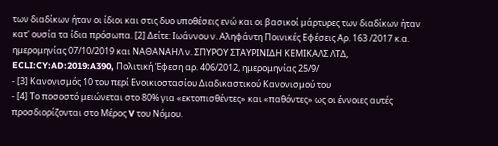των διαδίκων ήταν οι ίδιοι και στις δυο υποθέσεις ενώ και οι βασικοί μάρτυρες των διαδίκων ήταν κατ' ουσία τα ίδια πρόσωπα. [2] Δείτε: Ιωάννου ν. Αληφάντη Ποινικές Εφέσεις Αρ. 163 /2017 κ.α. ημερομηνίας 07/10/2019 και ΝΑΘΑΝΑΗΛ ν. ΣΠΥΡΟΥ ΣΤΑΥΡΙΝΙΔΗ ΚΕΜΙΚΑΛΣ ΛΤΔ, ECLI:CY:AD:2019:A390, Πολιτική Έφεση αρ. 406/2012, ημερομηνίας 25/9/
- [3] Κανονισμός 10 του περί Ενοικιοστασίου Διαδικαστικού Κανονισμού του
- [4] Το ποσοστό μειώνεται στο 80% για «εκτοπισθέντες» και «παθόντες» ως οι έννοιες αυτές προσδιορίζονται στο Μέρος V του Νόμου.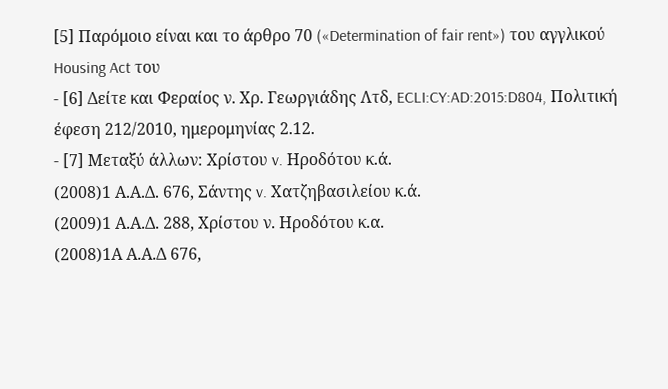[5] Παρόμοιο είναι και το άρθρο 70 («Determination of fair rent») του αγγλικού Housing Act του
- [6] Δείτε και Φεραίος ν. Χρ. Γεωργιάδης Λτδ, ECLI:CY:AD:2015:D804, Πολιτική έφεση 212/2010, ημερομηνίας 2.12.
- [7] Μεταξύ άλλων: Χρίστου v. Ηροδότου κ.ά.
(2008)1 Α.Α.Δ. 676, Σάντης v. Χατζηβασιλείου κ.ά.
(2009)1 Α.Α.Δ. 288, Χρίστου ν. Ηροδότου κ.α.
(2008)1Α Α.Α.Δ 676,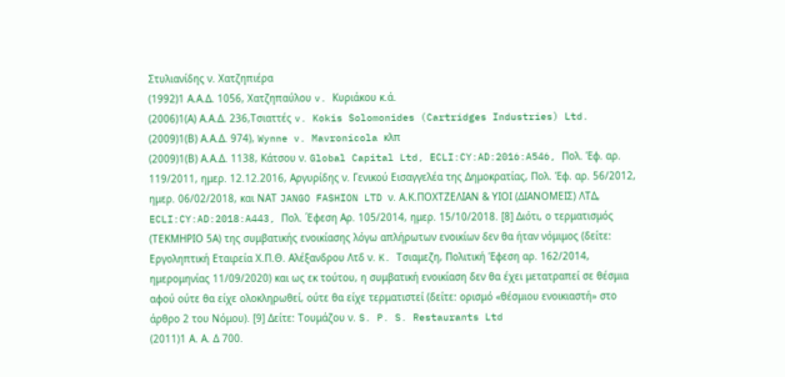Στυλιανίδης ν. Χατζηπιέρα
(1992)1 Α.Α.Δ. 1056, Χατζηπαύλου v. Κυριάκου κ.ά.
(2006)1(Α) Α.Α.Δ. 236,Τσιαττές v. Kokis Solomonides (Cartridges Industries) Ltd.
(2009)1(Β) Α.Α.Δ. 974), Wynne v. Mavronicola κλπ
(2009)1(Β) Α.Α.Δ. 1138, Κάτσου ν. Global Capital Ltd, ECLI:CY:AD:2016:A546, Πολ. Έφ. αρ. 119/2011, ημερ. 12.12.2016, Αργυρίδης ν. Γενικού Εισαγγελέα της Δημοκρατίας, Πολ. Έφ. αρ. 56/2012, ημερ. 06/02/2018, και ΝΑΤ JANGO FASHION LTD ν. Α.Κ.ΠΟΧΤΖΕΛΙΑΝ & ΥΙΟΙ (ΔΙΑΝΟΜΕΙΣ) ΛΤΔ, ECLI:CY:AD:2018:A443, Πολ. ΄Εφεση Αρ. 105/2014, ημερ. 15/10/2018. [8] Διότι, ο τερματισμός (ΤΕΚΜΗΡΙΟ 5Α) της συμβατικής ενοικίασης λόγω απλήρωτων ενοικίων δεν θα ήταν νόμιμος (δείτε: Εργοληπτική Εταιρεία Χ.Π.Θ. Αλέξανδρου Λτδ ν. K. Τσιαμεζη, Πολιτική Έφεση αρ. 162/2014, ημερομηνίας 11/09/2020) και ως εκ τούτου, η συμβατική ενοικίαση δεν θα έχει μετατραπεί σε θέσμια αφού ούτε θα είχε ολοκληρωθεί, ούτε θα είχε τερματιστεί (δείτε: ορισμό «θέσμιου ενοικιαστή» στο άρθρο 2 του Νόμου). [9] Δείτε: Τουμάζου ν. S. P. S. Restaurants Ltd
(2011)1 Α. Α. Δ 700.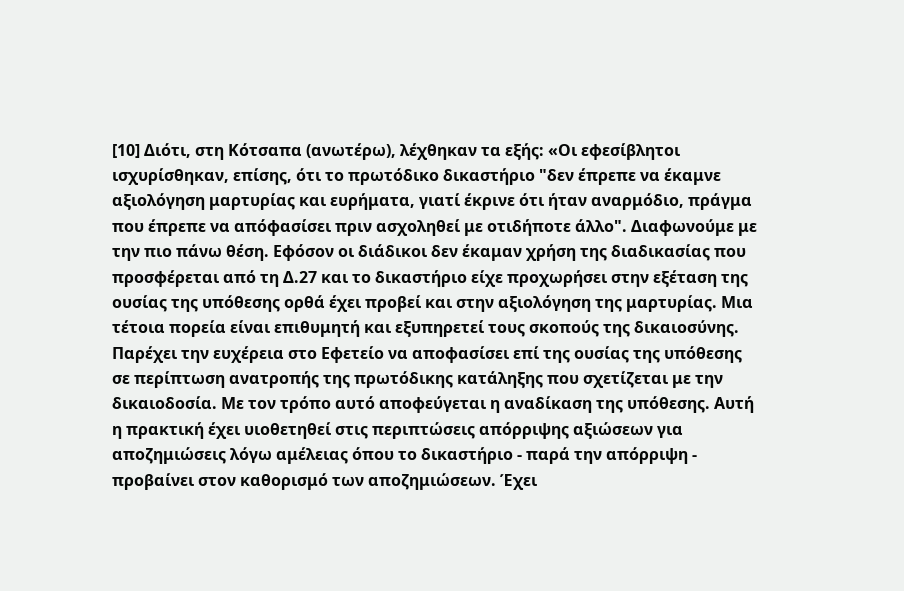[10] Διότι, στη Κότσαπα (ανωτέρω), λέχθηκαν τα εξής: «Οι εφεσίβλητοι ισχυρίσθηκαν, επίσης, ότι το πρωτόδικο δικαστήριο "δεν έπρεπε να έκαμνε αξιολόγηση μαρτυρίας και ευρήματα, γιατί έκρινε ότι ήταν αναρμόδιο, πράγμα που έπρεπε να απόφασίσει πριν ασχοληθεί με οτιδήποτε άλλο". Διαφωνούμε με την πιο πάνω θέση. Εφόσον οι διάδικοι δεν έκαμαν χρήση της διαδικασίας που προσφέρεται από τη Δ.27 και το δικαστήριο είχε προχωρήσει στην εξέταση της ουσίας της υπόθεσης ορθά έχει προβεί και στην αξιολόγηση της μαρτυρίας. Μια τέτοια πορεία είναι επιθυμητή και εξυπηρετεί τους σκοπούς της δικαιοσύνης. Παρέχει την ευχέρεια στο Εφετείο να αποφασίσει επί της ουσίας της υπόθεσης σε περίπτωση ανατροπής της πρωτόδικης κατάληξης που σχετίζεται με την δικαιοδοσία. Με τον τρόπο αυτό αποφεύγεται η αναδίκαση της υπόθεσης. Αυτή η πρακτική έχει υιοθετηθεί στις περιπτώσεις απόρριψης αξιώσεων για αποζημιώσεις λόγω αμέλειας όπου το δικαστήριο - παρά την απόρριψη - προβαίνει στον καθορισμό των αποζημιώσεων. Έχει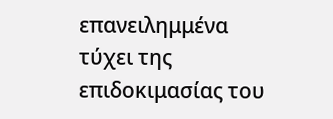επανειλημμένα τύχει της επιδοκιμασίας του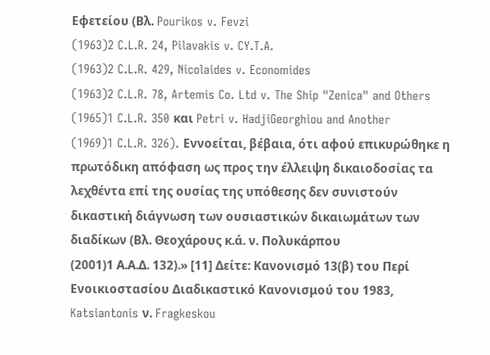Εφετείου (Βλ. Pourikos v. Fevzi
(1963)2 C.L.R. 24, Pilavakis v. CY.T.A.
(1963)2 C.L.R. 429, Nicolaides v. Economides
(1963)2 C.L.R. 78, Artemis Co. Ltd v. The Ship "Zenica" and Others
(1965)1 C.L.R. 350 και Petri v. HadjiGeorghiou and Another
(1969)1 C.L.R. 326). Εννοείται, βέβαια, ότι αφού επικυρώθηκε η πρωτόδικη απόφαση ως προς την έλλειψη δικαιοδοσίας τα λεχθέντα επί της ουσίας της υπόθεσης δεν συνιστούν δικαστική διάγνωση των ουσιαστικών δικαιωμάτων των διαδίκων (Βλ. Θεοχάρους κ.ά. ν. Πολυκάρπου
(2001)1 Α.Α.Δ. 132).» [11] Δείτε: Κανονισμό 13(β) του Περί Ενοικιοστασίου Διαδικαστικό Κανονισμού του 1983, Katsiantonis ν. Fragkeskou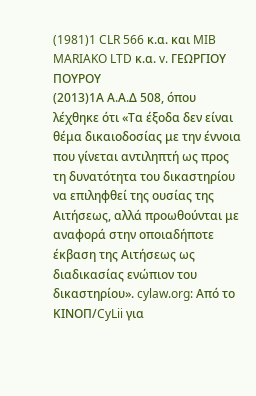(1981)1 CLR 566 κ.α. και MIB MARIAKO LTD κ.α. v. ΓΕΩΡΓΙΟΥ ΠΟΥΡΟΥ
(2013)1Α Α.Α.Δ 508, όπου λέχθηκε ότι «Τα έξοδα δεν είναι θέμα δικαιοδοσίας με την έννοια που γίνεται αντιληπτή ως προς τη δυνατότητα του δικαστηρίου να επιληφθεί της ουσίας της Αιτήσεως, αλλά προωθούνται με αναφορά στην οποιαδήποτε έκβαση της Αιτήσεως ως διαδικασίας ενώπιον του δικαστηρίου». cylaw.org: Από το ΚΙΝOΠ/CyLii για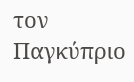τον Παγκύπριο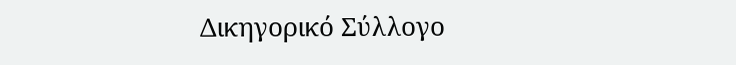Δικηγορικό Σύλλογο